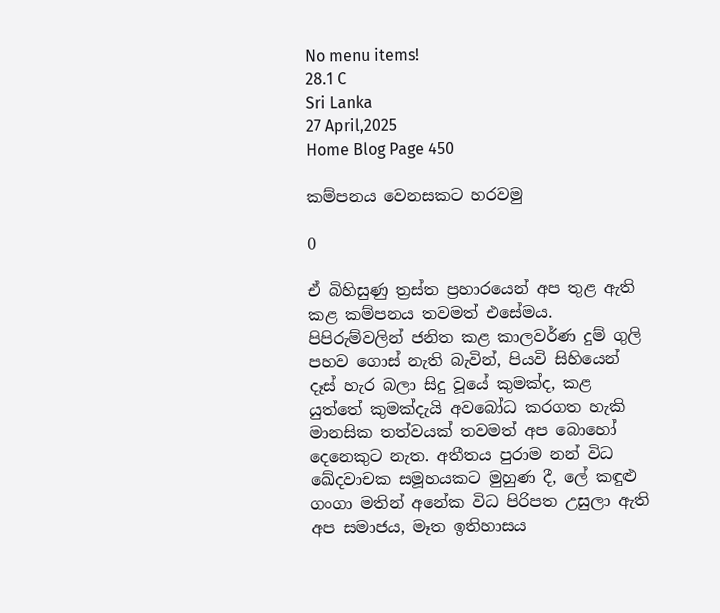No menu items!
28.1 C
Sri Lanka
27 April,2025
Home Blog Page 450

කම්පනය වෙනසකට හරවමු

0

ඒ බිහිසුණු ත්‍රස්ත ප්‍රහාරයෙන් අප තුළ ඇති කළ කම්පනය තවමත් එසේමය. පිපිරුම්වලින් ජනිත කළ කාලවර්ණ දුම් ගුලි පහව ගොස් නැති බැවින්, පියවි සිහියෙන් දෑස් හැර බලා සිදු වූයේ කුමක්ද, කළ යුත්තේ කුමක්දැයි අවබෝධ කරගත හැකි මානසික තත්වයක් තවමත් අප බොහෝ දෙනෙකුට නැත. අතීතය පුරාම නන් විධ ඛේදවාචක සමූහයකට මුහුණ දී, ලේ කඳුළු ගංගා මතින් අනේක විධ පිරිපත උසුලා ඇති අප සමාජය, මෑත ඉතිහාසය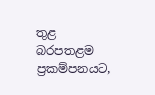තුළ බරපතළම ප්‍රකම්පනයට,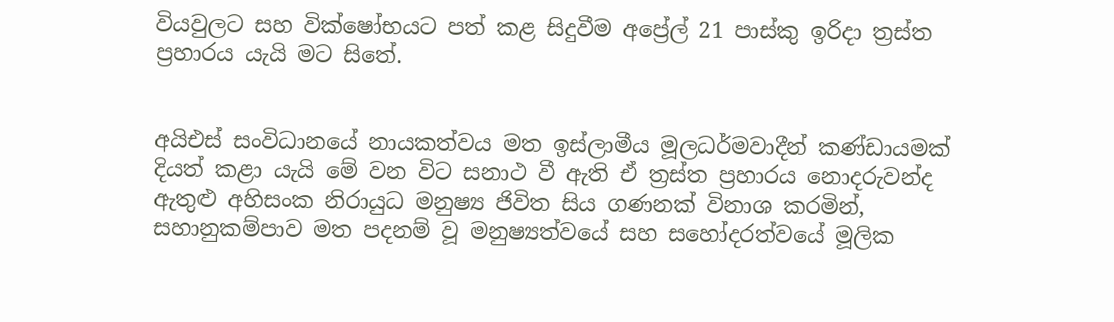වියවුලට සහ වික්ෂෝභයට පත් කළ සිදුවීම අප්‍රේල් 21 පාස්කු ඉරිදා ත්‍රස්ත ප්‍රහාරය යැයි මට සිතේ.


අයිඑස් සංවිධානයේ නායකත්වය මත ඉස්ලාමීය මූලධර්මවාදීන් කණ්ඩායමක් දියත් කළා යැයි මේ වන විට සනාථ වී ඇති ඒ ත්‍රස්ත ප්‍රහාරය නොදරුවන්ද ඇතුළු අහිසංක නිරායුධ මනුෂ්‍ය ජිවිත සිය ගණනක් විනාශ කරමින්, සහානුකම්පාව මත පදනම් වූ මනුෂ්‍යත්වයේ සහ සහෝදරත්වයේ මූලික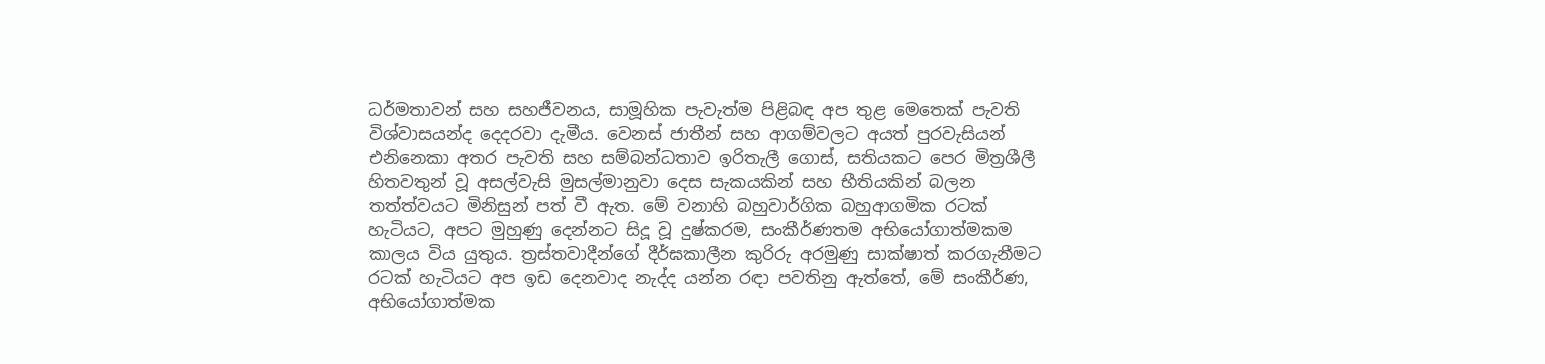ධර්මතාවන් සහ සහජීවනය, සාමූහික පැවැත්ම පිළිබඳ අප තුළ මෙතෙක් පැවති විශ්වාසයන්ද දෙදරවා දැමීය. වෙනස් ජාතීන් සහ ආගම්වලට අයත් පුරවැසියන් එනිනෙකා අතර පැවති සහ සම්බන්ධතාව ඉරිතැලී ගොස්, සතියකට පෙර මිත්‍රශීලී හිතවතුන් වූ අසල්වැසි මුසල්මානුවා දෙස සැකයකින් සහ භීතියකින් බලන තත්ත්වයට මිනිසුන් පත් වී ඇත. මේ වනාහි බහුවාර්ගික බහුආගමික රටක් හැටියට, අපට මුහුණු දෙන්නට සිදූ වූ දුෂ්කරම, සංකීර්ණතම අභියෝගාත්මකම කාලය විය යුතුය. ත්‍රස්තවාදීන්ගේ දීර්ඝකාලීන කුරිරු අරමුණු සාක්ෂාත් කරගැනීමට රටක් හැටියට අප ඉඩ දෙනවාද නැද්ද යන්න රඳා පවතිනු ඇත්තේ, මේ සංකීර්ණ, අභියෝගාත්මක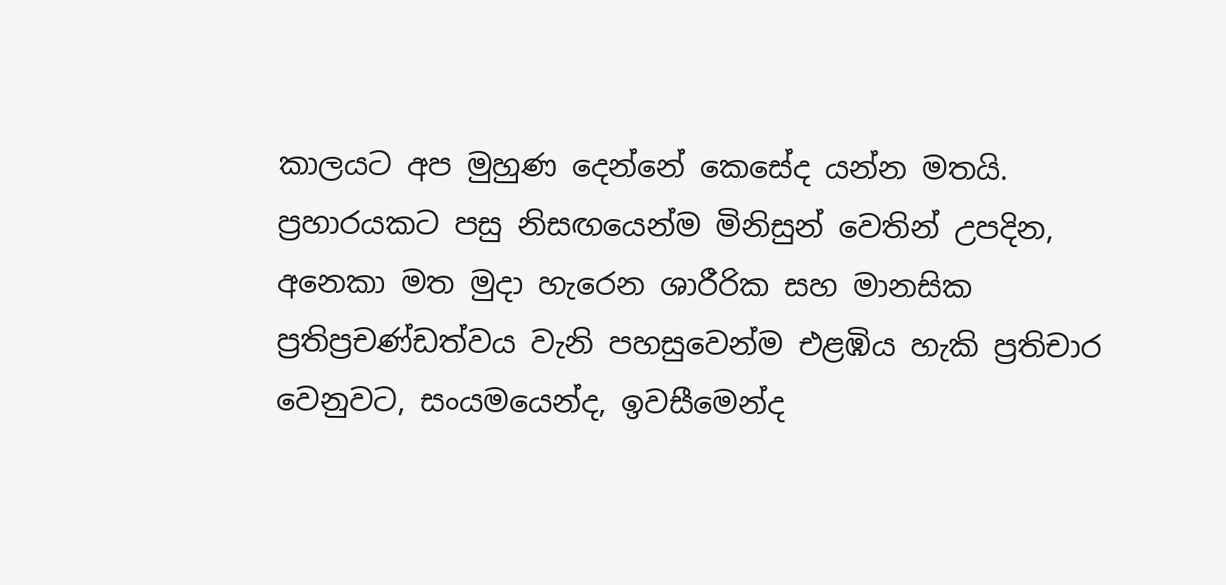කාලයට අප මුහුණ දෙන්නේ කෙසේද යන්න මතයි. ප්‍රහාරයකට පසු නිසඟයෙන්ම මිනිසුන් වෙතින් උපදින, අනෙකා මත මුදා හැරෙන ශාරීරික සහ මානසික ප්‍රතිප්‍රචණ්ඩත්වය වැනි පහසුවෙන්ම එළඹිය හැකි ප්‍රතිචාර වෙනුවට, සංයමයෙන්ද, ඉවසීමෙන්ද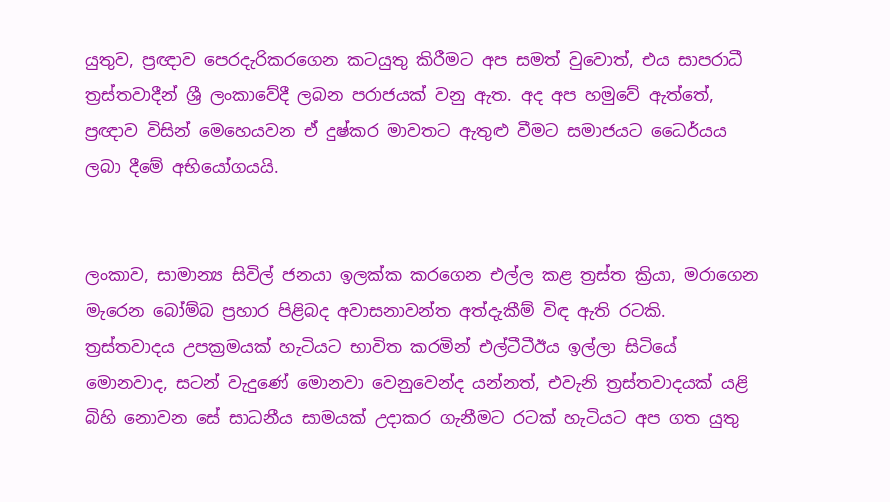යුතුව, ප්‍රඥාව පෙරදැරිකරගෙන කටයුතු කිරීමට අප සමත් වුවොත්, එය සාපරාධී ත්‍රස්තවාදීන් ශ්‍රී ලංකාවේදී ලබන පරාජයක් වනු ඇත. අද අප හමුවේ ඇත්තේ, ප්‍රඥාව විසින් මෙහෙයවන ඒ දුෂ්කර මාවතට ඇතුළු වීමට සමාජයට ධෛර්යය ලබා දීමේ අභියෝගයයි.


ලංකාව, සාමාන්‍ය සිවිල් ජනයා ඉලක්ක කරගෙන එල්ල කළ ත්‍රස්ත ක්‍රියා, මරාගෙන මැරෙන බෝම්බ ප්‍රහාර පිළිබද අවාසනාවන්ත අත්දැකීම් විඳ ඇති රටකි. ත්‍රස්තවාදය උපක්‍රමයක් හැටියට භාවිත කරමින් එල්ටීටීඊය ඉල්ලා සිටියේ මොනවාද, සටන් වැදුණේ මොනවා වෙනුවෙන්ද යන්නත්, එවැනි ත්‍රස්තවාදයක් යළි බිහි නොවන සේ සාධනීය සාමයක් උදාකර ගැනීමට රටක් හැටියට අප ගත යුතු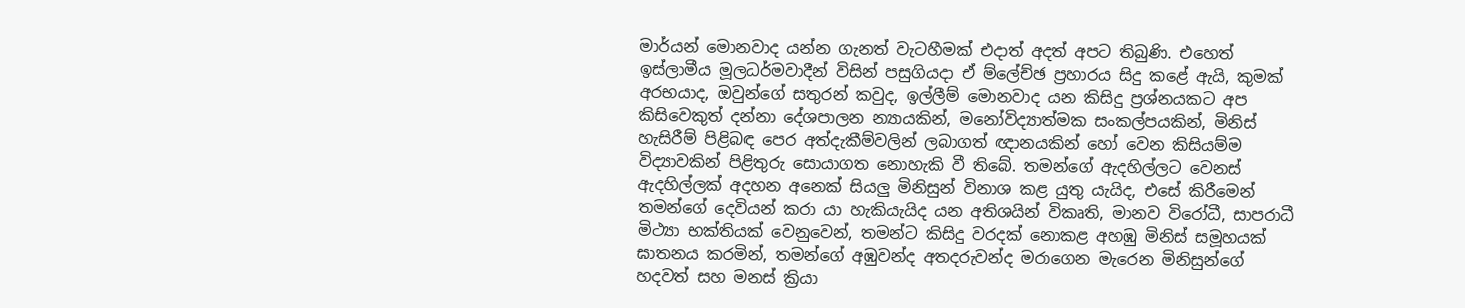මාර්යන් මොනවාද යන්න ගැනත් වැටහීමක් එදාත් අදත් අපට තිබුණි. එහෙත් ඉස්ලාමීය මූලධර්මවාදීන් විසින් පසුගියදා ඒ ම්ලේච්ඡ ප්‍රහාරය සිදු කළේ ඇයි, කුමක් අරභයාද, ඔවුන්ගේ සතුරන් කවුද, ඉල්ලීම් මොනවාද යන කිසිදු ප්‍රශ්නයකට අප කිසිවෙකුත් දන්නා දේශපාලන න්‍යායකින්, මනෝවිද්‍යාත්මක සංකල්පයකින්, මිනිස් හැසිරීම් පිළිබඳ පෙර අත්දැකීම්වලින් ලබාගත් ඥානයකින් හෝ වෙන කිසියම්ම විද්‍යාවකින් පිළිතුරු සොයාගත නොහැකි වී තිබේ. තමන්ගේ ඇදහිල්ලට වෙනස් ඇදහිල්ලක් අදහන අනෙක් සියලු මිනිසුන් විනාශ කළ යුතු යැයිද, එසේ කිරීමෙන් තමන්ගේ දෙවියන් කරා යා හැකියැයිද යන අතිශයින් විකෘති, මානව විරෝධී, සාපරාධී මිථ්‍යා භක්තියක් වෙනුවෙන්, තමන්ට කිසිදු වරදක් නොකළ අහඹු මිනිස් සමූහයක් ඝාතනය කරමින්, තමන්ගේ අඹුවන්ද අතදරුවන්ද මරාගෙන මැරෙන මිනිසුන්ගේ හදවත් සහ මනස් ක්‍රියා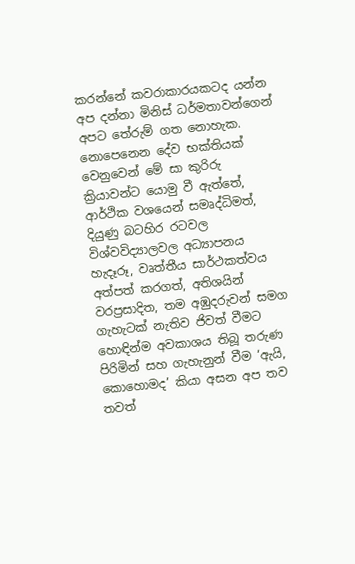කරන්නේ කවරාකාරයකටද යන්න අප දන්නා මිනිස් ධර්මතාවන්ගෙන් අපට තේරුම් ගත නොහැක. නොපෙනෙන දේව භක්තියක් වෙනුවෙන් මේ සා කුරිරු ක්‍රියාවන්ට යොමු වී ඇත්තේ, ආර්ථික වශයෙන් සමෘද්ධිමත්, දියුණු බටහිර රටවල විශ්වවිද්‍යාලවල අධ්‍යාපනය හැදෑරූ, වෘත්තීය සාර්ථකත්වය අත්පත් කරගත්, අතිශයින් වරප්‍රසාදිත, තම අඹුදරුවන් සමග ගැහැටක් නැතිව ජිවත් වීමට හොඳින්ම අවකාශය තිබූ තරුණ පිරිමින් සහ ගැහැනුන් වීම ‘ඇයි, කොහොමද’ කියා අසන අප තව තවත්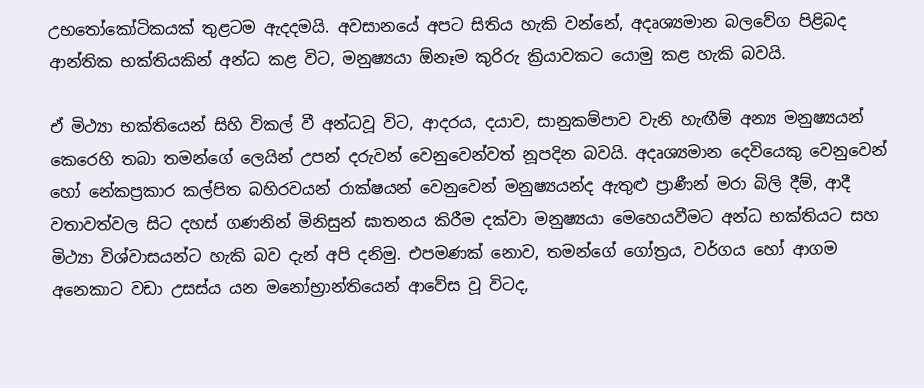උභතෝකෝටිකයක් තුළටම ඇදදමයි. අවසානයේ අපට සිතිය හැකි වන්නේ, අදෘශ්‍යමාන බලවේග පිළිබද ආන්තික භක්තියකින් අන්ධ කළ විට, මනුෂ්‍යයා ඕනෑම කුරිරු ක්‍රියාවකට යොමු කළ හැකි බවයි.

ඒ මිථ්‍යා භක්තියෙන් සිහි විකල් වී අන්ධවූ විට, ආදරය, දයාව, සානුකම්පාව වැනි හැඟීම් අන්‍ය මනුෂ්‍යයන් කෙරෙහි තබා තමන්ගේ ලෙයින් උපන් දරුවන් වෙනුවෙන්වත් නූපදින බවයි. අදෘශ්‍යමාන දෙවියෙකු වෙනුවෙන් හෝ නේකප්‍රකාර කල්පිත බහිරවයන් රාක්ෂයන් වෙනුවෙන් මනුෂ්‍යයන්ද ඇතුළු ප්‍රාණීන් මරා බිලි දීම්, ආදී වතාවත්වල සිට දහස් ගණනින් මිනිසුන් ඝාතනය කිරීම දක්වා මනුෂ්‍යයා මෙහෙයවීමට අන්ධ භක්තියට සහ මිථ්‍යා විශ්වාසයන්ට හැකි බව දැන් අපි දනිමු. එපමණක් නොව, තමන්ගේ ගෝත්‍රය, වර්ගය හෝ ආගම අනෙකාට වඩා උසස්ය යන මනෝභ්‍රාන්තියෙන් ආවේස වූ විටද,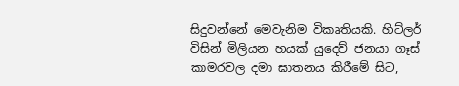සිදුවන්නේ මෙවැනිම විකෘතියකි. හිට්ලර් විසින් මිලියන හයක් යුදෙව් ජනයා ගෑස් කාමරවල දමා ඝාතනය කිරීමේ සිට,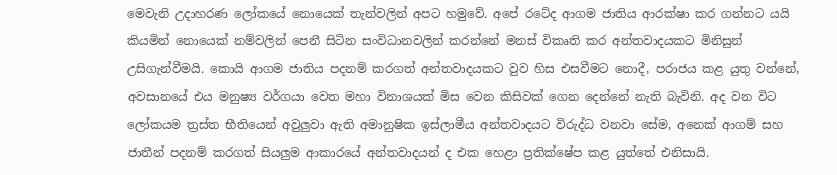මෙවැනි උදාහරණ ලෝකයේ නොයෙක් තැන්වලින් අපට හමුවේ. අපේ රටේද ආගම ජාතිය ආරක්ෂා කර ගන්නට යයි කියමින් නොයෙක් නම්වලින් පෙනී සිටින සංවිධානවලින් කරන්නේ මනස් විකෘති කර අන්තවාදයකට මිනිසුන් උසිගැන්වීමයි. කොයි ආගම ජාතිය පදනම් කරගත් අන්තවාදයකට වුව හිස එසවීමට නොදී, පරාජය කළ යුතු වන්නේ, අවසානයේ එය මනුෂ්‍ය වර්ගයා වෙත මහා විනාශයක් මිස වෙන කිසිවක් ගෙන දෙන්නේ නැති බැවිනි. අද වන විට ලෝකයම ත්‍රස්ත භීතියෙන් අවුලුවා ඇති අමානුෂික ඉස්ලාමීය අන්තවාදයට විරුද්ධ වනවා සේම, අනෙක් ආගම් සහ ජාතීන් පදනම් කරගත් සියලුම ආකාරයේ අන්තවාදයන් ද එක හෙළා ප්‍රතික්ෂේප කළ යුත්තේ එනිසායි.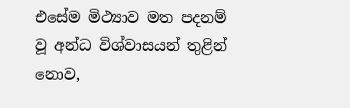එසේම මිථ්‍යාව මත පදනම් වූ අන්ධ විශ්වාසයන් තුළින් නොව,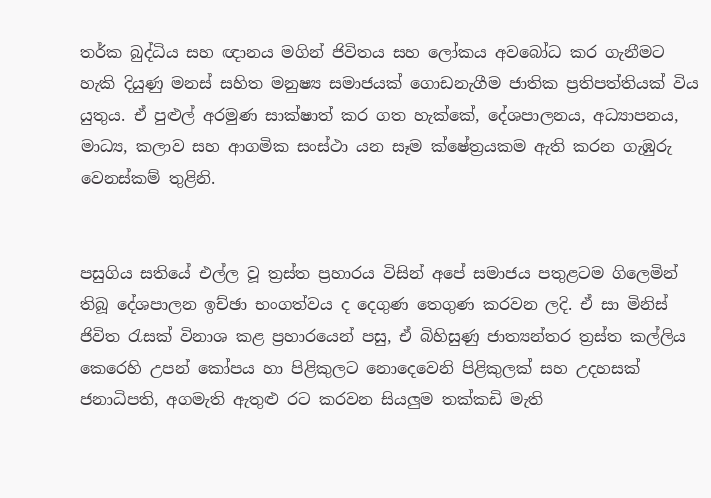තර්ක බුද්ධිය සහ ඥානය මගින් ජිවිතය සහ ලෝකය අවබෝධ කර ගැනීමට හැකි දියුණු මනස් සහිත මනුෂ්‍ය සමාජයක් ගොඩනැගීම ජාතික ප්‍රතිපත්තියක් විය යුතුය. ඒ පුළුල් අරමුණ සාක්ෂාත් කර ගත හැක්කේ, දේශපාලනය, අධ්‍යාපනය, මාධ්‍ය, කලාව සහ ආගමික සංස්ථා යන සෑම ක්ෂේත්‍රයකම ඇති කරන ගැඹුරු වෙනස්කම් තුළිනි.


පසුගිය සතියේ එල්ල වූ ත්‍රස්ත ප්‍රහාරය විසින් අපේ සමාජය පතුළටම ගිලෙමින් තිබූ දේශපාලන ඉච්ඡා භංගත්වය ද දෙගුණ තෙගුණ කරවන ලදි. ඒ සා මිනිස් ජිවිත රැසක් විනාශ කළ ප්‍රහාරයෙන් පසු, ඒ බිහිසුණු ජාත්‍යන්තර ත්‍රස්ත කල්ලිය කෙරෙහි උපන් කෝපය හා පිළිකුලට නොදෙවෙනි පිළිකුලක් සහ උදහසක් ජනාධිපති, අගමැති ඇතුළු රට කරවන සියලුම තක්කඩි මැති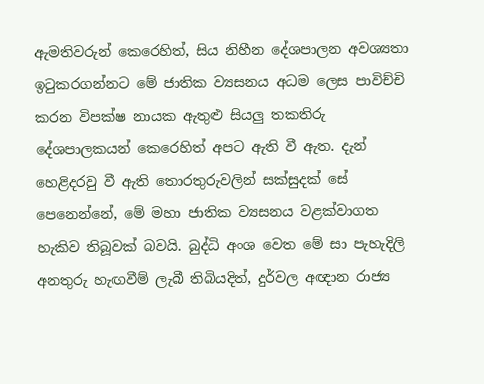ඇමතිවරුන් කෙරෙහිත්, සිය නිහීන දේශපාලන අවශ්‍යතා ඉටුකරගන්නට මේ ජාතික ව්‍යසනය අධම ලෙස පාවිච්චි කරන විපක්ෂ නායක ඇතුළු සියලු තකතිරු දේශපාලකයන් කෙරෙහිත් අපට ඇති වී ඇත. දැන් හෙළිදරවු වී ඇති තොරතුරුවලින් සක්සුදක් සේ පෙනෙන්නේ, මේ මහා ජාතික ව්‍යසනය වළක්වාගත හැකිව තිබූවක් බවයි. බුද්ධි අංශ වෙත මේ සා පැහැදිලි අනතුරු හැඟවීම් ලැබී තිබියදිත්, දුර්වල අඥාන රාජ්‍ය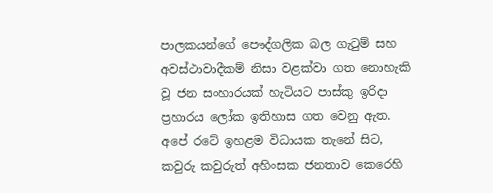පාලකයන්ගේ පෞද්ගලික බල ගැටුම් සහ අවස්ථාවාදීකම් නිසා වළක්වා ගත නොහැකි වූ ජන සංහාරයක් හැටියට පාස්කු ඉරිදා ප්‍රහාරය ලෝක ඉතිහාස ගත වෙනු ඇත. අපේ රටේ ඉහළම විධායක තැනේ සිට, කවුරු කවුරුත් අහිංසක ජනතාව කෙරෙහි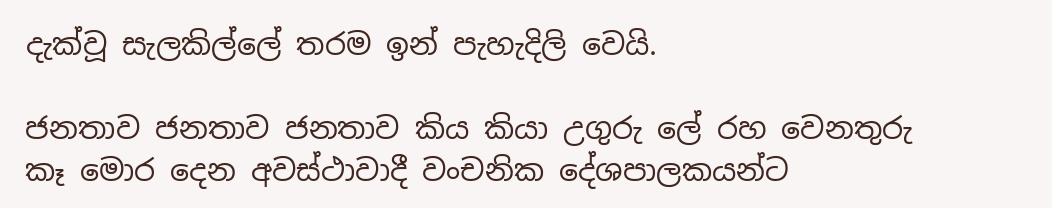දැක්වූ සැලකිල්ලේ තරම ඉන් පැහැදිලි වෙයි.

ජනතාව ජනතාව ජනතාව කිය කියා උගුරු ලේ රහ වෙනතුරු කෑ මොර දෙන අවස්ථාවාදී වංචනික දේශපාලකයන්ට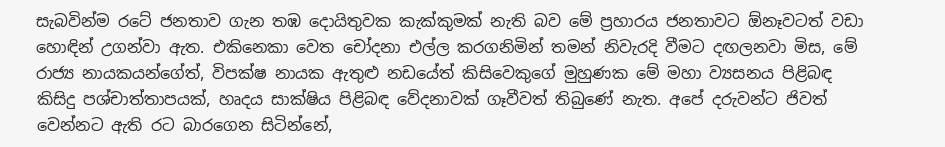සැබවින්ම රටේ ජනතාව ගැන තඹ දොයිතුවක කැක්කුමක් නැති බව මේ ප්‍රහාරය ජනතාවට ඕනෑවටත් වඩා හොඳින් උගන්වා ඇත. එකිනෙකා වෙත චෝදනා එල්ල කරගනිමින් තමන් නිවැරදි වීමට දඟලනවා මිස, මේ රාජ්‍ය නායකයන්ගේත්, විපක්ෂ නායක ඇතුළු නඩයේත් කිසිවෙකුගේ මුහුණක මේ මහා ව්‍යසනය පිළිබඳ කිසිදු පශ්චාත්තාපයක්, හෘදය සාක්ෂිය පිළිබඳ වේදනාවක් ගෑවීවත් තිබුණේ නැත. අපේ දරුවන්ට ජිවත් වෙන්නට ඇති රට බාරගෙන සිටින්නේ,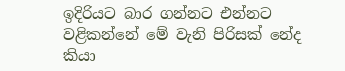ඉදිරියට බාර ගන්නට එන්නට වළිකන්නේ මේ වැනි පිරිසක් නේද කියා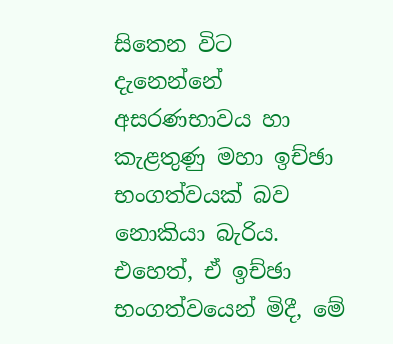සිතෙන විට දැනෙන්නේ අසරණභාවය හා කැළතුණු මහා ඉච්ඡා භංගත්වයක් බව නොකියා බැරිය. එහෙත්, ඒ ඉච්ඡා භංගත්වයෙන් මිදී, මේ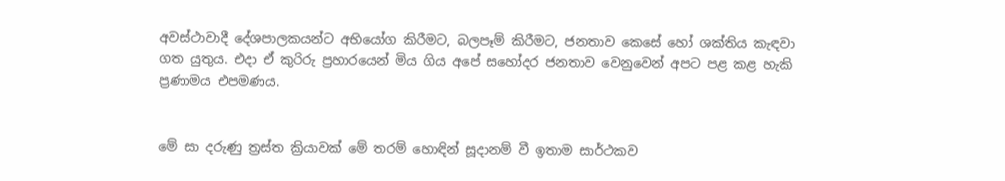අවස්ථාවාදී දේශපාලකයන්ට අභියෝග කිරීමට, බලපෑම් කිරීමට, ජනතාව කෙසේ හෝ ශක්තිය කැඳවා ගත යුතුය. එදා ඒ කුරිරු ප්‍රහාරයෙන් මිය ගිය අපේ සහෝදර ජනතාව වෙනුවෙන් අපට පළ කළ හැකි ප්‍රණාමය එපමණය.


මේ සා දරුණු ත්‍රස්ත ක්‍රියාවක් මේ තරම් හොඳින් සූදානම් වී ඉතාම සාර්ථකව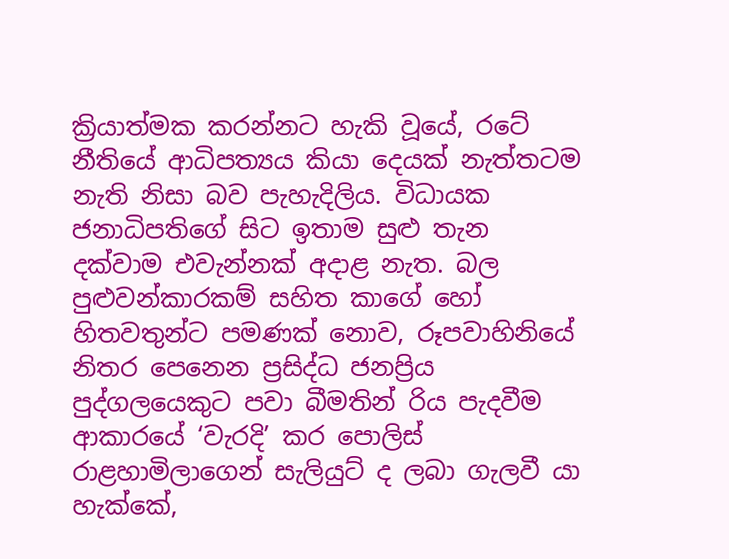ක්‍රියාත්මක කරන්නට හැකි වූයේ, රටේ නීතියේ ආධිපත්‍යය කියා දෙයක් නැත්තටම නැති නිසා බව පැහැදිලිය. විධායක ජනාධිපතිගේ සිට ඉතාම සුළු තැන දක්වාම එවැන්නක් අදාළ නැත. බල පුළුවන්කාරකම් සහිත කාගේ හෝ හිතවතුන්ට පමණක් නොව, රූපවාහිනියේ නිතර පෙනෙන ප්‍රසිද්ධ ජනප්‍රිය පුද්ගලයෙකුට පවා බීමතින් රිය පැදවීම ආකාරයේ ‘වැරදි’ කර පොලිස් රාළහාමිලාගෙන් සැලියුට් ද ලබා ගැලවී යා හැක්කේ,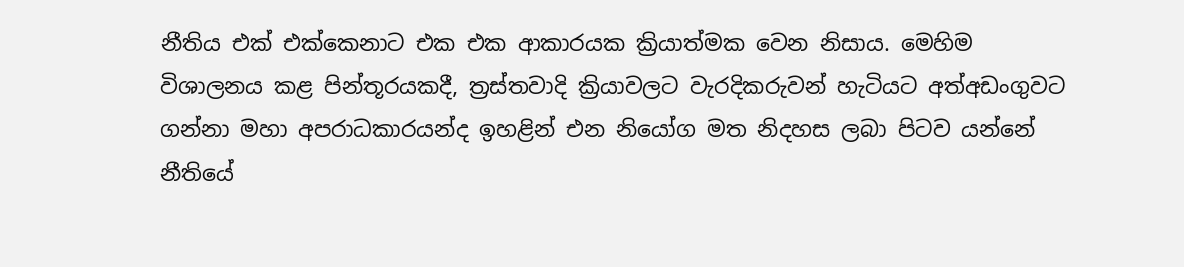නීතිය එක් එක්කෙනාට එක එක ආකාරයක ක්‍රියාත්මක වෙන නිසාය. මෙහිම විශාලනය කළ පින්තූරයකදී, ත්‍රස්තවාදි ක්‍රියාවලට වැරදිකරුවන් හැටියට අත්අඩංගුවට ගන්නා මහා අපරාධකාරයන්ද ඉහළින් එන නියෝග මත නිදහස ලබා පිටව යන්නේ නීතියේ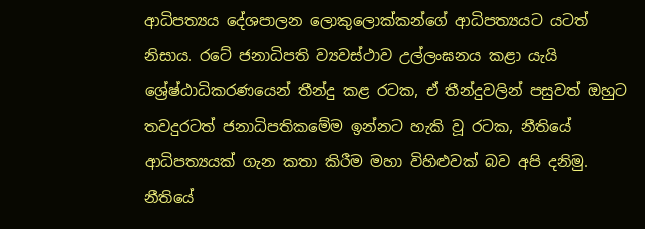ආධිපත්‍යය දේශපාලන ලොකුලොක්කන්ගේ ආධිපත්‍යයට යටත් නිසාය. රටේ ජනාධිපති ව්‍යවස්ථාව උල්ලංඝනය කළා යැයි ශ්‍රේෂ්ඨාධිකරණයෙන් තීන්දු කළ රටක, ඒ තීන්දුවලින් පසුවත් ඔහුට තවදුරටත් ජනාධිපතිකමේම ඉන්නට හැකි වූ රටක, නීතියේ ආධිපත්‍යයක් ගැන කතා කිරීම මහා විහිළුවක් බව අපි දනිමු. නීතියේ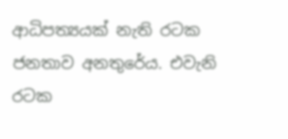ආධිපත්‍යයක් නැති රටක ජනතාව අනතුරේය. එවැනි රටක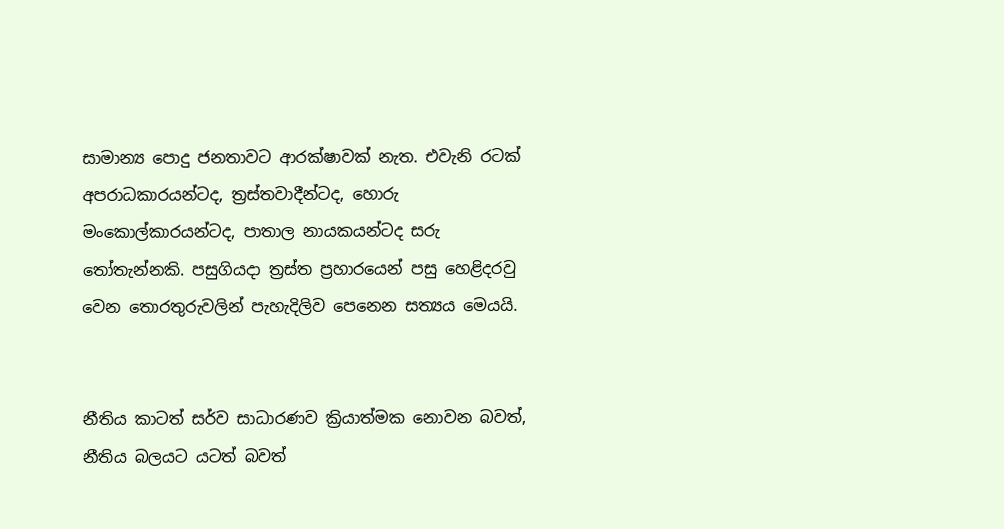සාමාන්‍ය පොදු ජනතාවට ආරක්ෂාවක් නැත. එවැනි රටක් අපරාධකාරයන්ටද, ත්‍රස්තවාදීන්ටද, හොරු මංකොල්කාරයන්ටද, පාතාල නායකයන්ටද සරු තෝතැන්නකි. පසුගියදා ත්‍රස්ත ප්‍රහාරයෙන් පසු හෙළිදරවු වෙන තොරතුරුවලින් පැහැදිලිව පෙනෙන සත්‍යය මෙයයි.


නීතිය කාටත් සර්ව සාධාරණව ක්‍රියාත්මක නොවන බවත්, නීතිය බලයට යටත් බවත්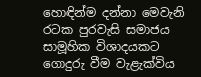හොඳින්ම දන්නා මෙවැනි රටක පුරවැසි සමාජය සාමූහික විශාදයකට ගොදුරු වීම වැළැක්විය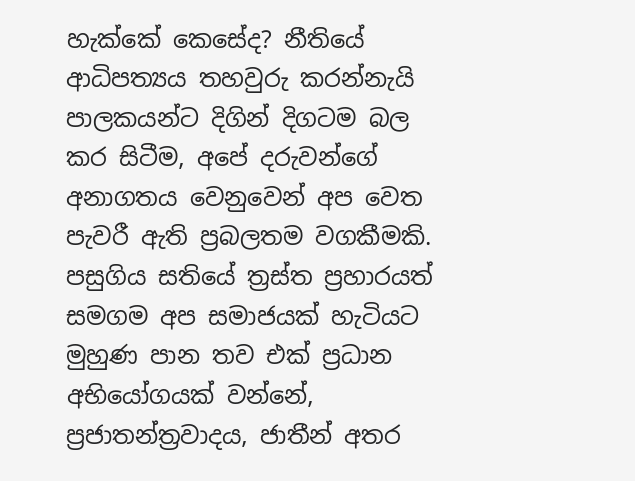හැක්කේ කෙසේද? නීතියේ ආධිපත්‍යය තහවුරු කරන්නැයි පාලකයන්ට දිගින් දිගටම බල කර සිටීම, අපේ දරුවන්ගේ අනාගතය වෙනුවෙන් අප වෙත පැවරී ඇති ප්‍රබලතම වගකීමකි.
පසුගිය සතියේ ත්‍රස්ත ප්‍රහාරයත් සමගම අප සමාජයක් හැටියට මුහුණ පාන තව එක් ප්‍රධාන අභියෝගයක් වන්නේ, ප්‍රජාතන්ත්‍රවාදය, ජාතීන් අතර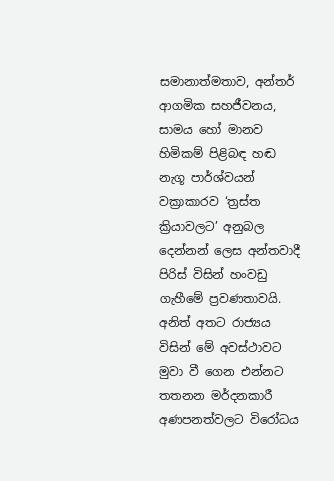සමානාත්මතාව, අන්තර් ආගමික සහජීවනය, සාමය හෝ මානව හිමිකම් පිළිබඳ හඬ නැගූ පාර්ශ්වයන් වක්‍රාකාරව ‘ත්‍රස්ත ක්‍රියාවලට’ අනුබල දෙන්නන් ලෙස අන්තවාදී පිරිස් විසින් හංවඩු ගැහීමේ ප්‍රවණතාවයි. අනිත් අතට රාජ්‍යය විසින් මේ අවස්ථාවට මුවා වී ගෙන එන්නට තතනන මර්දනකාරී අණපනත්වලට විරෝධය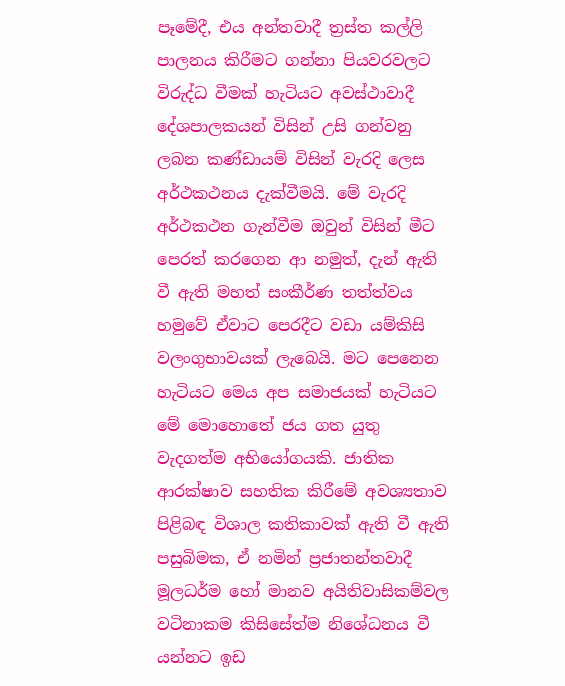පෑමේදී, එය අන්තවාදී ත්‍රස්ත කල්ලි පාලනය කිරීමට ගන්නා පියවරවලට විරුද්ධ වීමක් හැටියට අවස්ථාවාදී දේශපාලකයන් විසින් උසි ගන්වනු ලබන කණ්ඩායම් විසින් වැරදි ලෙස අර්ථකථනය දැක්වීමයි. මේ වැරදි අර්ථකථන ගැන්වීම ඔවුන් විසින් මීට පෙරත් කරගෙන ආ නමුත්, දැන් ඇති වී ඇති මහත් සංකීර්ණ තත්ත්වය හමුවේ ඒවාට පෙරදීට වඩා යම්කිසි වලංගුභාවයක් ලැබෙයි. මට පෙනෙන හැටියට මෙය අප සමාජයක් හැටියට මේ මොහොතේ ජය ගත යුතු වැදගත්ම අභියෝගයකි. ජාතික ආරක්ෂාව සහතික කිරීමේ අවශ්‍යතාව පිළිබඳ විශාල කතිකාවක් ඇති වී ඇති පසුබිමක, ඒ නමින් ප්‍රජාතන්තවාදී මූලධර්ම හෝ මානව අයිතිවාසිකම්වල වටිනාකම කිසිසේත්ම නිශේධනය වී යන්නට ඉඩ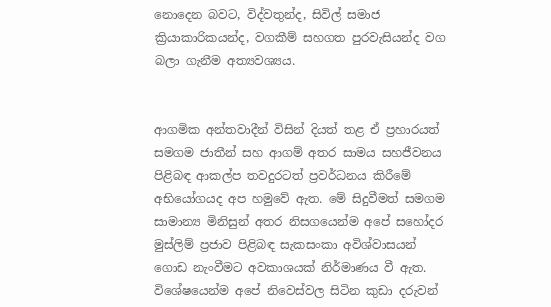නොදෙන බවට, විද්වතුන්ද, සිවිල් සමාජ ක්‍රියාකාරිකයන්ද, වගකීම් සහගත පුරවැසියන්ද වග බලා ගැනීම අත්‍යවශ්‍යය.


ආගමික අන්තවාදීන් විසින් දියත් තළ ඒ ප්‍රහාරයත් සමගම ජාතීන් සහ ආගම් අතර සාමය සහජීවනය පිළිබඳ ආකල්ප තවදුරටත් ප්‍රවර්ධනය කිරීමේ අභියෝගයද අප හමුවේ ඇත. මේ සිදුවීමත් සමගම සාමාන්‍ය මිනිසුන් අතර නිසගයෙන්ම අපේ සහෝදර මුස්ලිම් ප්‍රජාව පිළිබඳ සැකසංකා අවිශ්වාසයන් ගොඩ නැංවීමට අවකාශයක් නිර්මාණය වී ඇත. විශේෂයෙන්ම අපේ නිවෙස්වල සිටින කුඩා දරුවන්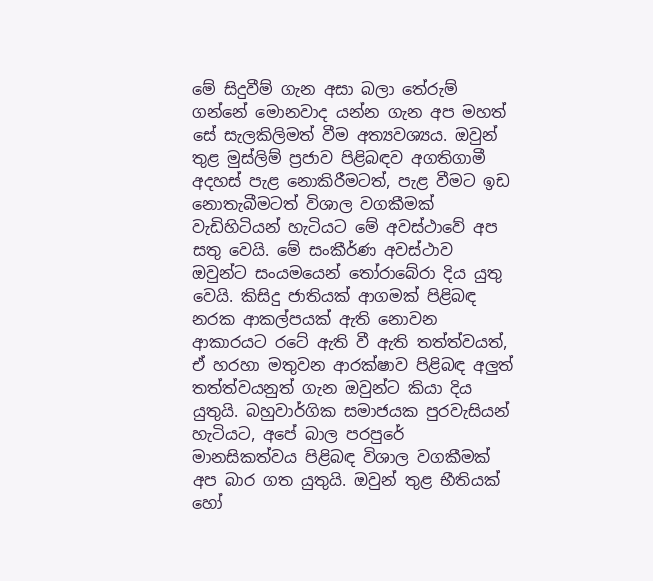මේ සිදුවීම් ගැන අසා බලා තේරුම් ගන්නේ මොනවාද යන්න ගැන අප මහත් සේ සැලකිලිමත් වීම අත්‍යවශ්‍යය. ඔවුන් තුළ මුස්ලිම් ප්‍රජාව පිළිබඳව අගතිගාමී අදහස් පැළ නොකිරීමටත්, පැළ වීමට ඉඩ නොතැබීමටත් විශාල වගකීමක් වැඩිහිටියන් හැටියට මේ අවස්ථාවේ අප සතු වෙයි. මේ සංකීර්ණ අවස්ථාව ඔවුන්ට සංයමයෙන් තෝරාබේරා දිය යුතු වෙයි. කිසිදු ජාතියක් ආගමක් පිළිබඳ නරක ආකල්පයක් ඇති නොවන ආකාරයට රටේ ඇති වී ඇති තත්ත්වයත්, ඒ හරහා මතුවන ආරක්ෂාව පිළිබඳ අලුත් තත්ත්වයනුත් ගැන ඔවුන්ට කියා දිය යුතුයි. බහුවාර්ගික සමාජයක පුරවැසියන් හැටියට, අපේ බාල පරපුරේ මානසිකත්වය පිළිබඳ විශාල වගකීමක් අප බාර ගත යුතුයි. ඔවුන් තුළ භීතියක් හෝ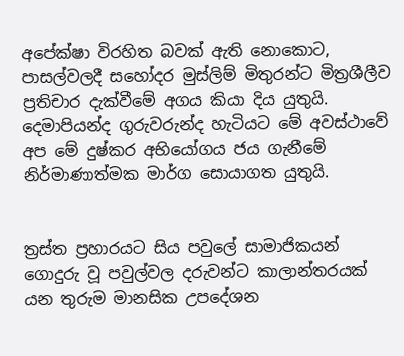අපේක්ෂා විරහිත බවක් ඇති නොකොට, පාසල්වලදී සහෝදර මුස්ලිම් මිතුරන්ට මිත්‍රශීලීව ප්‍රතිචාර දැක්වීමේ අගය කියා දිය යුතුයි. දෙමාපියන්ද ගුරුවරුන්ද හැටියට මේ අවස්ථාවේ අප මේ දුෂ්කර අභියෝගය ජය ගැනීමේ නිර්මාණාත්මක මාර්ග සොයාගත යුතුයි.


ත්‍රස්ත ප්‍රහාරයට සිය පවුලේ සාමාජිකයන් ගොදුරු වූ පවුල්වල දරුවන්ට කාලාන්තරයක් යන තුරුම මානසික උපදේශන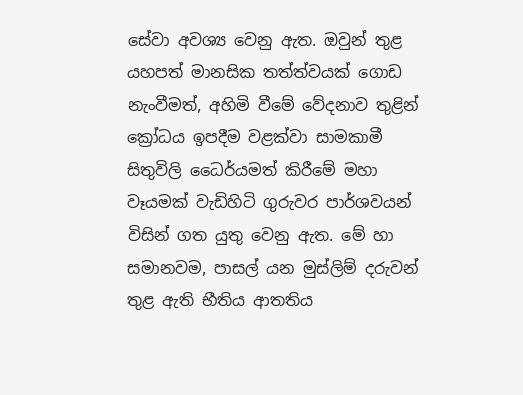සේවා අවශ්‍ය වෙනු ඇත. ඔවුන් තුළ යහපත් මානසික තත්ත්වයක් ගොඩ නැංවීමත්, අහිමි වීමේ වේදනාව තුළින් ක්‍රෝධය ඉපදීම වළක්වා සාමකාමී සිතුවිලි ධෛර්යමත් කිරීමේ මහා වෑයමක් වැඩිහිටි ගුරුවර පාර්ශවයන් විසින් ගත යුතු වෙනු ඇත. මේ හා සමානවම, පාසල් යන මුස්ලිම් දරුවන් තුළ ඇති භීතිය ආතතිය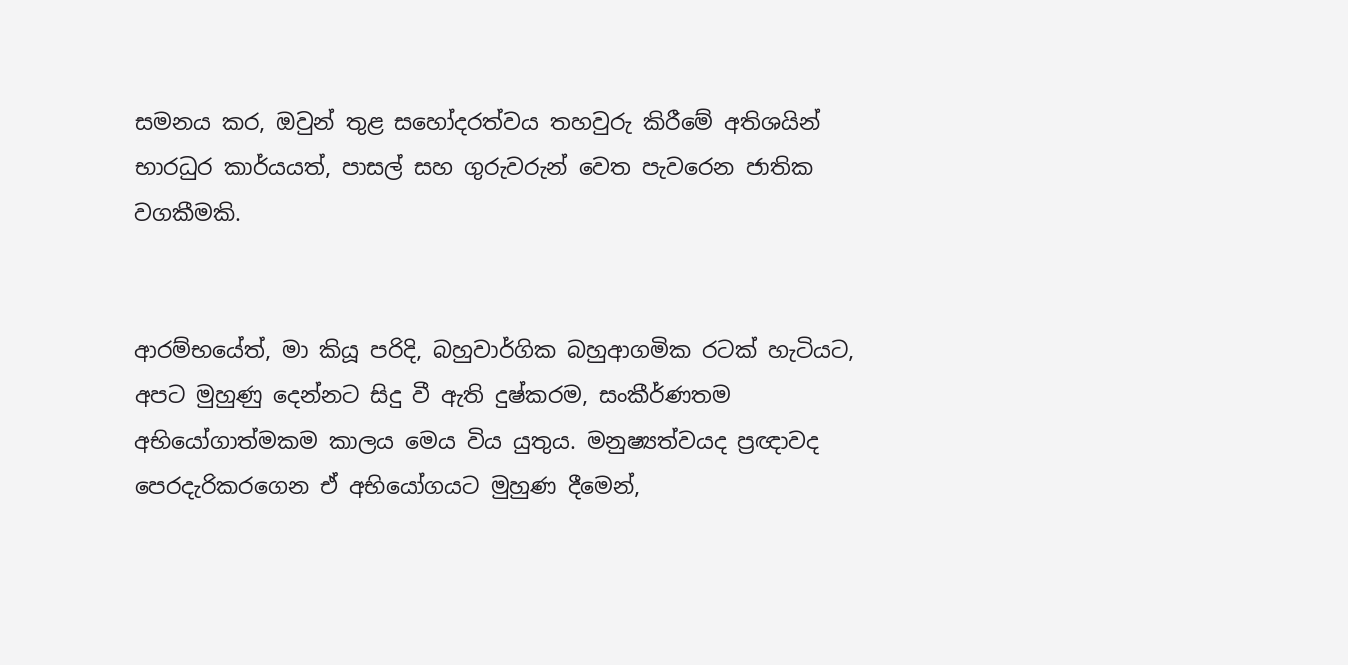සමනය කර, ඔවුන් තුළ සහෝදරත්වය තහවුරු කිරීමේ අතිශයින් භාරධුර කාර්යයත්, පාසල් සහ ගුරුවරුන් වෙත පැවරෙන ජාතික වගකීමකි.


ආරම්භයේත්, මා කියූ පරිදි, බහුවාර්ගික බහුආගමික රටක් හැටියට, අපට මුහුණු දෙන්නට සිදු වී ඇති දුෂ්කරම, සංකීර්ණතම අභියෝගාත්මකම කාලය මෙය විය යුතුය. මනුෂ්‍යත්වයද ප්‍රඥාවද පෙරදැරිකරගෙන ඒ අභියෝගයට මුහුණ දීමෙන්,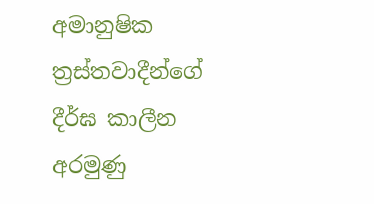අමානුෂික ත්‍රස්තවාදීන්ගේ දීර්ඝ කාලීන අරමුණු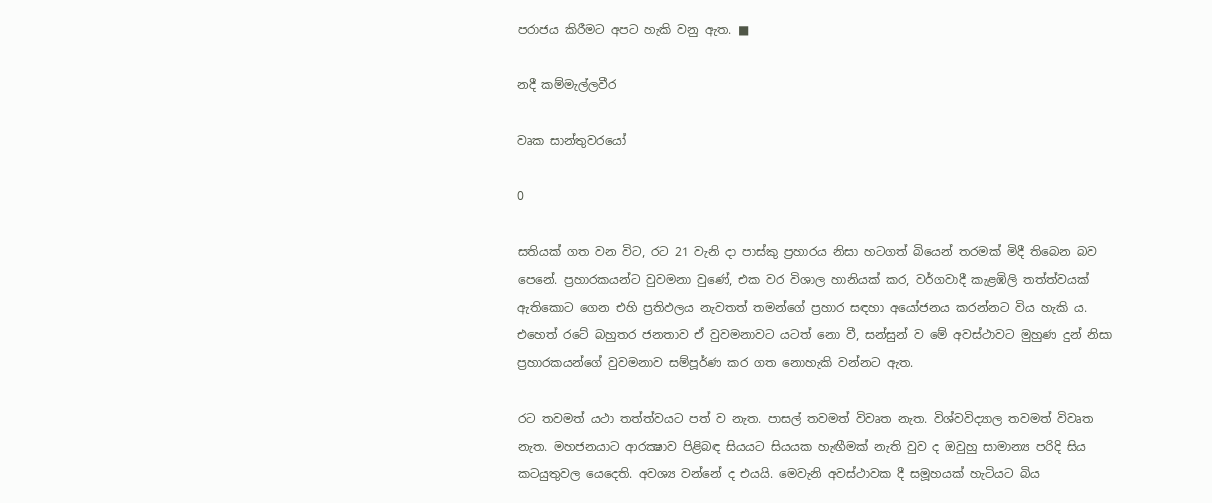පරාජය කිරීමට අපට හැකි වනු ඇත. ■

නදී කම්මැල්ලවීර

වෘක සාන්තුවරයෝ

0

සතියක් ගත වන විට, රට 21 වැනි දා පාස්කු ප්‍රහාරය නිසා හටගත් බියෙන් තරමක් මිදී තිබෙන බව පෙනේ. ප්‍රහාරකයන්ට වුවමනා වුණේ, එක වර විශාල හානියක් කර, වර්ගවාදී කැළඹිලි තත්ත්වයක් ඇතිකොට ගෙන එහි ප්‍රතිඵලය නැවතත් තමන්ගේ ප්‍රහාර සඳහා අයෝජනය කරන්නට විය හැකි ය. එහෙත් රටේ බහුතර ජනතාව ඒ වුවමනාවට යටත් නො වී, සන්සුන් ව මේ අවස්ථාවට මුහුණ දුන් නිසා ප්‍රහාරකයන්ගේ වුවමනාව සම්පූර්ණ කර ගත නොහැකි වන්නට ඇත.

රට තවමත් යථා තත්ත්වයට පත් ව නැත. පාසල් තවමත් විවෘත නැත. විශ්වවිද්‍යාල තවමත් විවෘත නැත. මහජනයාට ආරක්‍ෂාව පිළිබඳ සියයට සියයක හැඟීමක් නැති වුව ද ඔවුහු සාමාන්‍ය පරිදි සිය කටයුතුවල යෙදෙති. අවශ්‍ය වන්නේ ද එයයි. මෙවැනි අවස්ථාවක දී සමූහයක් හැටියට බිය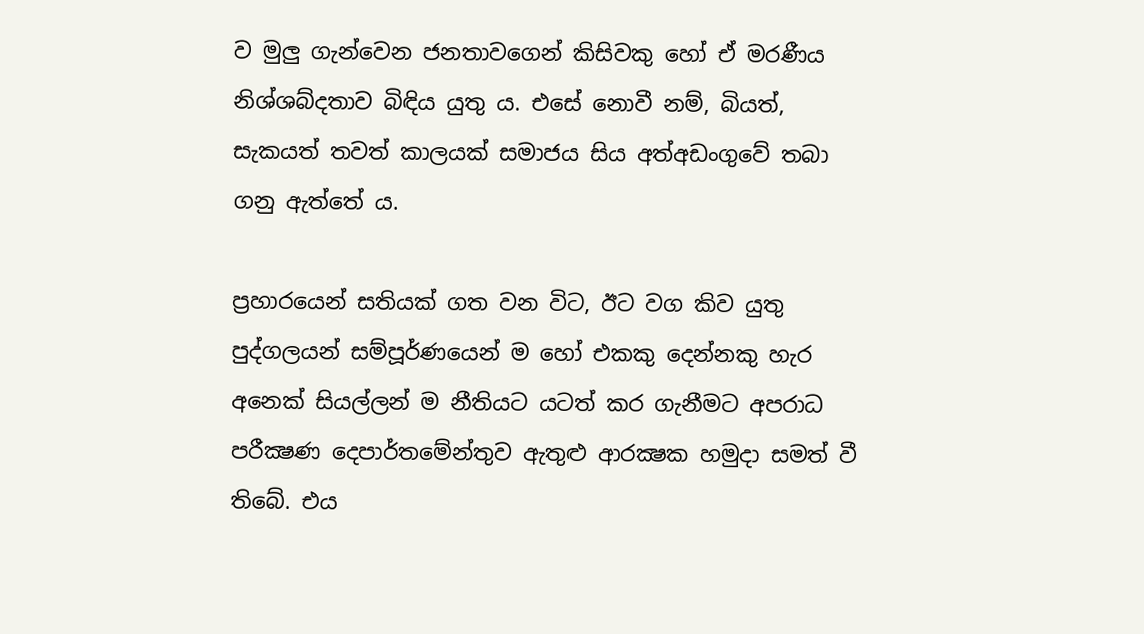ව මුලු ගැන්වෙන ජනතාවගෙන් කිසිවකු හෝ ඒ මරණීය නිශ්ශබ්දතාව බිඳිය යුතු ය. එසේ නොවී නම්, බියත්, සැකයත් තවත් කාලයක් සමාජය සිය අත්අඩංගුවේ තබා ගනු ඇත්තේ ය.

ප්‍රහාරයෙන් සතියක් ගත වන විට, ඊට වග කිව යුතු පුද්ගලයන් සම්පූර්ණයෙන් ම හෝ එකකු දෙන්නකු හැර අනෙක් සියල්ලන් ම නීතියට යටත් කර ගැනීමට අපරාධ පරීක්‍ෂණ දෙපාර්තමේන්තුව ඇතුළු ආරක්‍ෂක හමුදා සමත් වී තිබේ. එය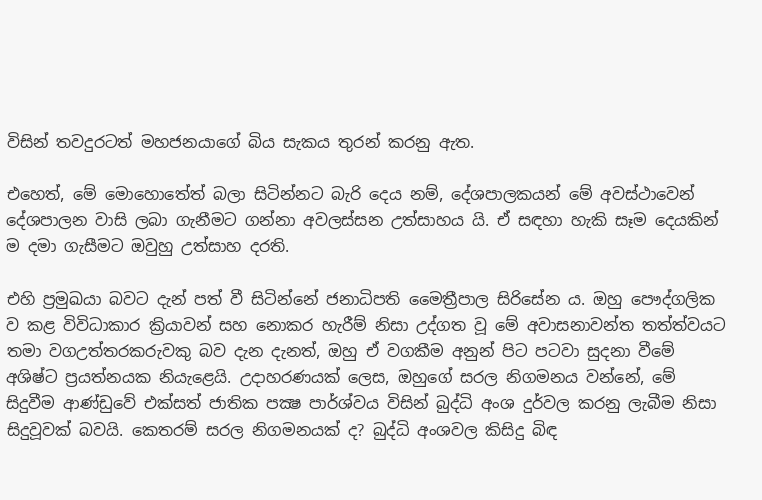විසින් තවදුරටත් මහජනයාගේ බිය සැකය තුරන් කරනු ඇත.

එහෙත්, මේ මොහොතේත් බලා සිටින්නට බැරි දෙය නම්, දේශපාලකයන් මේ අවස්ථාවෙන් දේශපාලන වාසි ලබා ගැනීමට ගන්නා අවලස්සන උත්සාහය යි. ඒ සඳහා හැකි සෑම දෙයකින් ම දමා ගැසීමට ඔවුහු උත්සාහ දරති.

එහි ප්‍රමුඛයා බවට දැන් පත් වී සිටින්නේ ජනාධිපති මෛත්‍රීපාල සිරිසේන ය. ඔහු පෞද්ගලික ව කළ විවිධාකාර ක්‍රියාවන් සහ නොකර හැරීම් නිසා උද්ගත වූ මේ අවාසනාවන්ත තත්ත්වයට තමා වගඋත්තරකරුවකු බව දැන දැනත්, ඔහු ඒ වගකීම අනුන් පිට පටවා සුදනා වීමේ අශිෂ්ට ප්‍රයත්නයක නියැළෙයි. උදාහරණයක් ලෙස, ඔහුගේ සරල නිගමනය වන්නේ, මේ සිදුවීම ආණ්ඩුවේ එක්සත් ජාතික පක්‍ෂ පාර්ශ්වය විසින් බුද්ධි අංශ දුර්වල කරනු ලැබීම නිසා සිදුවූවක් බවයි. කෙතරම් සරල නිගමනයක් ද? බුද්ධි අංශවල කිසිදු බිඳ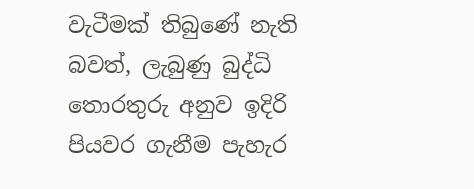වැටීමක් තිබුණේ නැති බවත්, ලැබුණු බුද්ධි තොරතුරු අනුව ඉදිරි පියවර ගැනීම පැහැර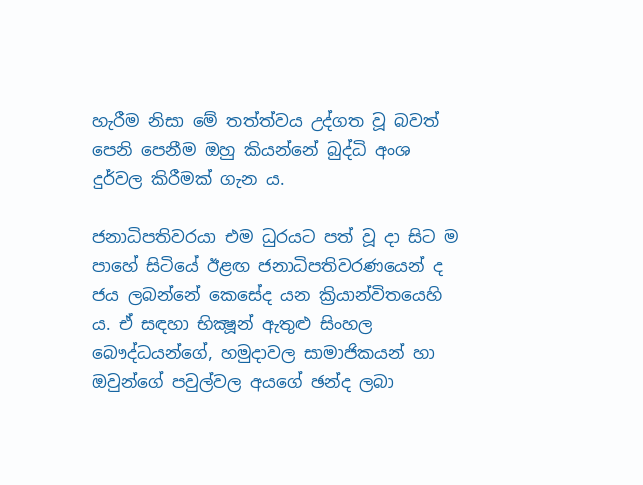හැරීම නිසා මේ තත්ත්වය උද්ගත වූ බවත් පෙනි පෙනීම ඔහු කියන්නේ බුද්ධි අංශ දුර්වල කිරීමක් ගැන ය.

ජනාධිපතිවරයා එම ධුරයට පත් වූ දා සිට ම පාහේ සිටියේ ඊළඟ ජනාධිපතිවරණයෙන් ද ජය ලබන්නේ කෙසේද යන ක්‍රියාන්විතයෙහි ය. ඒ සඳහා භික්‍ෂූන් ඇතුළු සිංහල බෞද්ධයන්ගේ, හමුදාවල සාමාජිකයන් හා ඔවුන්ගේ පවුල්වල අයගේ ඡන්ද ලබා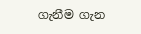ගැනීම ගැන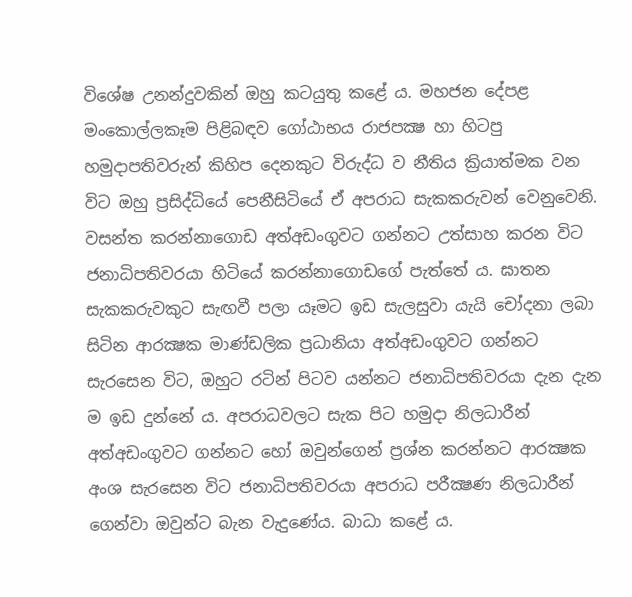විශේෂ උනන්දුවකින් ඔහු කටයුතු කළේ ය. මහජන දේපළ මංකොල්ලකෑම පිළිබඳව ගෝඨාභය රාජපක්‍ෂ හා හිටපු හමුදාපතිවරුන් කිහිප දෙනකුට විරුද්ධ ව නීතිය ක්‍රියාත්මක වන විට ඔහු ප්‍රසිද්ධියේ පෙනීසිටියේ ඒ අපරාධ සැකකරුවන් වෙනුවෙනි. වසන්ත කරන්නාගොඩ අත්අඩංගුවට ගන්නට උත්සාහ කරන විට ජනාධිපතිවරයා හිටියේ කරන්නාගොඩගේ පැත්තේ ය. ඝාතන සැකකරුවකුට සැඟවී පලා යෑමට ඉඩ සැලසුවා යැයි චෝදනා ලබා සිටින ආරක්‍ෂක මාණ්ඩලික ප්‍රධානියා අත්අඩංගුවට ගන්නට සැරසෙන විට, ඔහුට රටින් පිටව යන්නට ජනාධිපතිවරයා දැන දැන ම ඉඩ දුන්නේ ය. අපරාධවලට සැක පිට හමුදා නිලධාරීන් අත්අඩංගුවට ගන්නට හෝ ඔවුන්ගෙන් ප්‍රශ්න කරන්නට ආරක්‍ෂක අංශ සැරසෙන විට ජනාධිපතිවරයා අපරාධ පරීක්‍ෂණ නිලධාරීන් ගෙන්වා ඔවුන්ට බැන වැදුණේය. බාධා කළේ ය.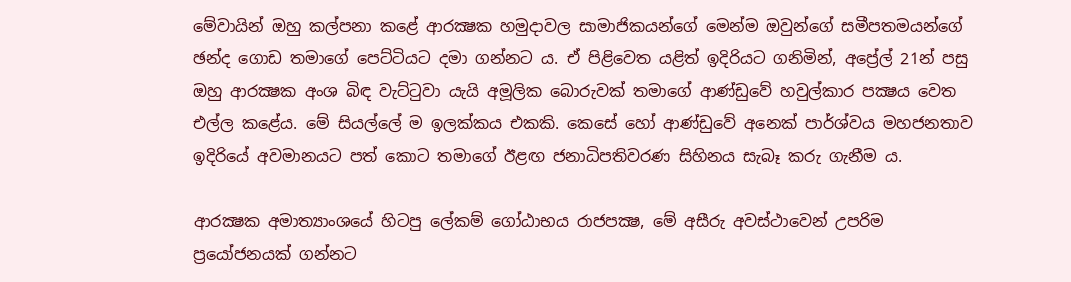මේවායින් ඔහු කල්පනා කළේ ආරක්‍ෂක හමුදාවල සාමාජිකයන්ගේ මෙන්ම ඔවුන්ගේ සමීපතමයන්ගේ ඡන්ද ගොඩ තමාගේ පෙට්ටියට දමා ගන්නට ය. ඒ පිළිවෙත යළිත් ඉදිරියට ගනිමින්, අප්‍රේල් 21න් පසු ඔහු ආරක්‍ෂක අංශ බිඳ වැට්ටුවා යැයි අමූලික බොරුවක් තමාගේ ආණ්ඩුවේ හවුල්කාර පක්‍ෂය වෙත එල්ල කළේය. මේ සියල්ලේ ම ඉලක්කය එකකි. කෙසේ හෝ ආණ්ඩුවේ අනෙක් පාර්ශ්වය මහජනතාව ඉදිරියේ අවමානයට පත් කොට තමාගේ ඊළඟ ජනාධිපතිවරණ සිහිනය සැබෑ කරු ගැනීම ය.

ආරක්‍ෂක අමාත්‍යාංශයේ හිටපු ලේකම් ගෝඨාභය රාජපක්‍ෂ, මේ අසීරු අවස්ථාවෙන් උපරිම ප්‍රයෝජනයක් ගන්නට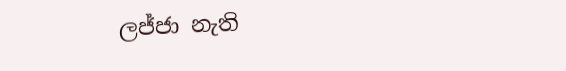ලජ්ජා නැති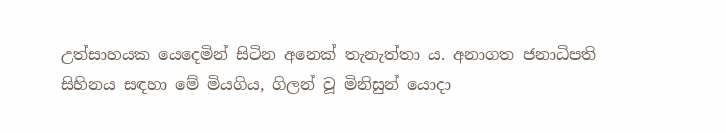උත්සාහයක යෙදෙමින් සිටින අනෙක් තැනැත්තා ය. අනාගත ජනාධිපති සිහිනය සඳහා මේ මියගිය, ගිලන් වූ මිනිසුන් යොදා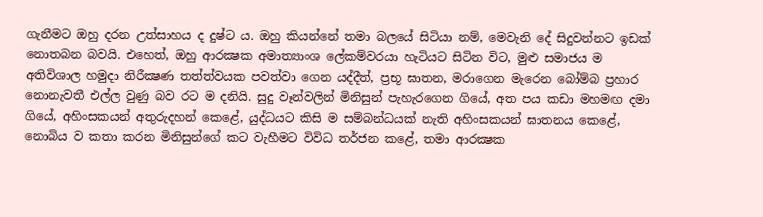ගැනීමට ඔහු දරන උත්සාහය ද දුෂ්ට ය. ඔහු කියන්නේ තමා බලයේ සිටියා නම්, මෙවැනි දේ සිදුවන්නට ඉඩක් නොතබන බවයි. එහෙත්, ඔහු ආරක්‍ෂක අමාත්‍යාංශ ලේකම්වරයා හැටියට සිටින විට, මුළු සමාජය ම අතිවිශාල හමුදා නිරීක්‍ෂණ තත්ත්වයක පවත්වා ගෙන යද්දීත්, ප්‍රභූ ඝාතන, මරාගෙන මැරෙන බෝම්බ ප්‍රහාර නොනැවතී එල්ල වුණු බව රට ම දනියි. සුදු වෑන්වලින් මිනිසුන් පැහැරගෙන ගියේ, අත පය කඩා මහමඟ දමා ගියේ, අහිංසකයන් අතුරුදහන් කෙළේ, යුද්ධයට කිසි ම සම්බන්ධයක් නැති අහිංසකයන් ඝාතනය කෙළේ, නොබිය ව කතා කරන මිනිසුන්ගේ කට වැහීමට විවිධ තර්ජන කළේ, තමා ආරක්‍ෂක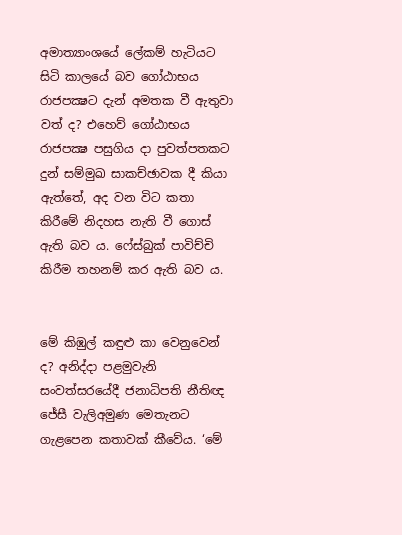අමාත්‍යාංශයේ ලේකම් හැටියට සිටි කාලයේ බව ගෝඨාභය රාජපක්‍ෂට දැන් අමතක වී ඇතුවා වත් ද? එහෙව් ගෝඨාභය රාජපක්‍ෂ පසුගිය දා පුවත්පතකට දුන් සම්මුඛ සාකච්ඡාවක දී කියා ඇත්තේ, අද වන විට කතා කිරීමේ නිදහස නැති වී ගොස් ඇති බව ය. ෆේස්බුක් පාවිච්චි කිරීම තහනම් කර ඇති බව ය.


මේ කිඹුල් කඳුළු කා වෙනුවෙන් ද? අනිද්දා පළමුවැනි සංවත්සරයේදී ජනාධිපති නීතිඥ ජේසී වැලිඅමුණ මෙතැනට ගැළපෙන කතාවක් කීවේය. ‘මේ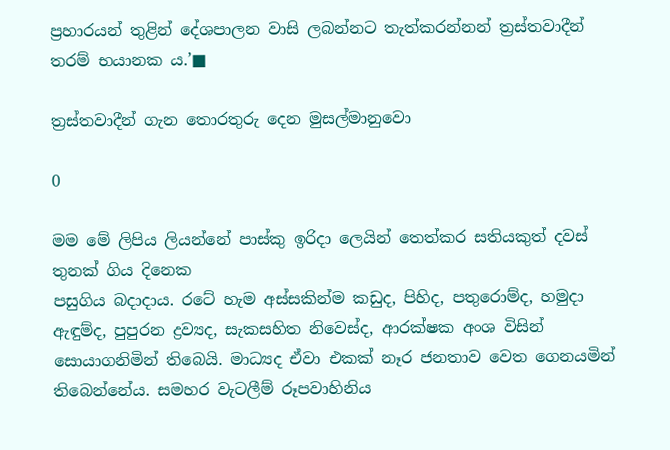ප්‍රහාරයන් තුළින් දේශපාලන වාසි ලබන්නට තැත්කරන්නන් ත්‍රස්තවාදීන් තරම් භයානක ය.’■

ත්‍රස්තවාදීන් ගැන තොරතුරු දෙන මුසල්මානුවො

0

මම මේ ලිපිය ලියන්නේ පාස්කු ඉරිදා ලෙයින් තෙත්කර සතියකුත් දවස් තුනක් ගිය දිනෙක
පසුගිය බදාදාය. රටේ හැම අස්සකින්ම කඩුද, පිහිද, පතුරොම්ද, හමුදා ඇඳුම්ද, පුපුරන ද්‍රව්‍යද, සැකසහිත නිවෙස්ද, ආරක්ෂක අංශ විසින් සොයාගනිමින් තිබෙයි. මාධ්‍යද ඒවා එකක් නෑර ජනතාව වෙත ගෙනයමින් තිබෙන්නේය. සමහර වැටලීම් රූපවාහිනිය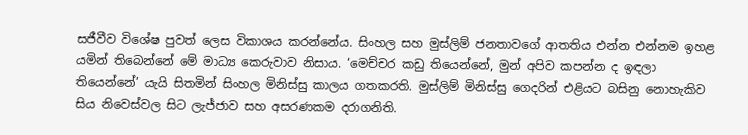සජීවීව විශේෂ පුවත් ලෙස විකාශය කරන්නේය. සිංහල සහ මුස්ලිම් ජනතාවගේ ආතතිය එන්න එන්නම ඉහළ යමින් තිබෙන්නේ මේ මාධ්‍ය කෙරුවාව නිසාය. ‘මෙච්චර කඩු තියෙන්නේ, මුන් අපිව කපන්න ද ඉඳලා තියෙන්නේ’ යැයි සිතමින් සිංහල මිනිස්සු කාලය ගතකරති. මුස්ලිම් මිනිස්සු ගෙදරින් එළියට බසිනු නොහැකිව සිය නිවෙස්වල සිට ලැජ්ජාව සහ අසරණකම දරාගනිති.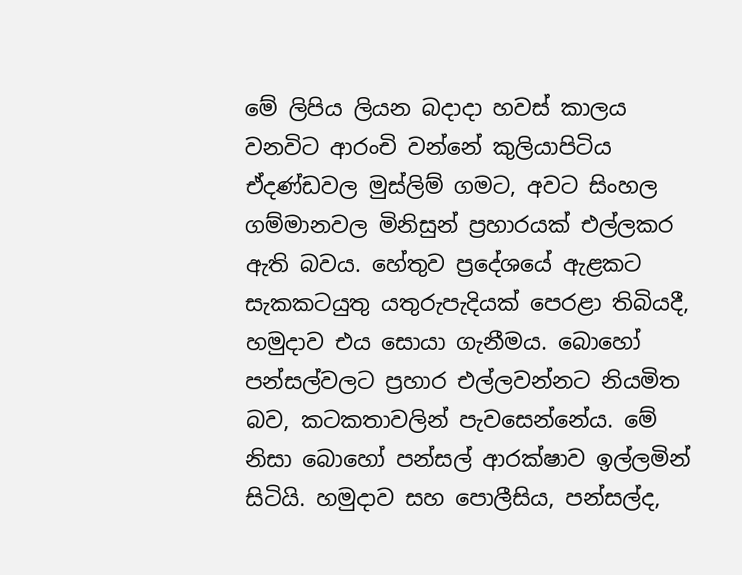මේ ලිපිය ලියන බදාදා හවස් කාලය වනවිට ආරංචි වන්නේ කුලියාපිටිය ඒදණ්ඩවල මුස්ලිම් ගමට, අවට සිංහල ගම්මානවල මිනිසුන් ප්‍රහාරයක් එල්ලකර ඇති බවය. හේතුව ප්‍රදේශයේ ඇළකට සැකකටයුතු යතුරුපැදියක් පෙරළා තිබියදී, හමුදාව එය සොයා ගැනීමය. බොහෝ පන්සල්වලට ප්‍රහාර එල්ලවන්නට නියමිත බව, කටකතාවලින් පැවසෙන්නේය. මේ නිසා බොහෝ පන්සල් ආරක්ෂාව ඉල්ලමින් සිටියි. හමුදාව සහ පොලීසිය, පන්සල්ද,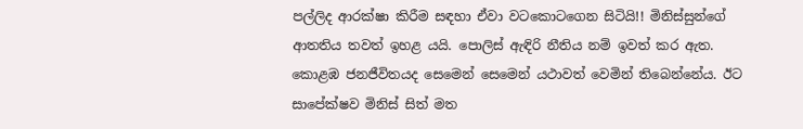පල්ලිද ආරක්ෂා කිරීම සඳහා ඒවා වටකොටගෙන සිටියි!! මිනිස්සුන්ගේ ආතතිය තවත් ඉහළ යයි. පොලිස් ඇඳිරි නීතිය නම් ඉවත් කර ඇත. කොළඹ ජනජීවිතයද සෙමෙන් සෙමෙන් යථාවත් වෙමින් තිබෙන්නේය. ඊට සාපේක්ෂව මිනිස් සිත් මත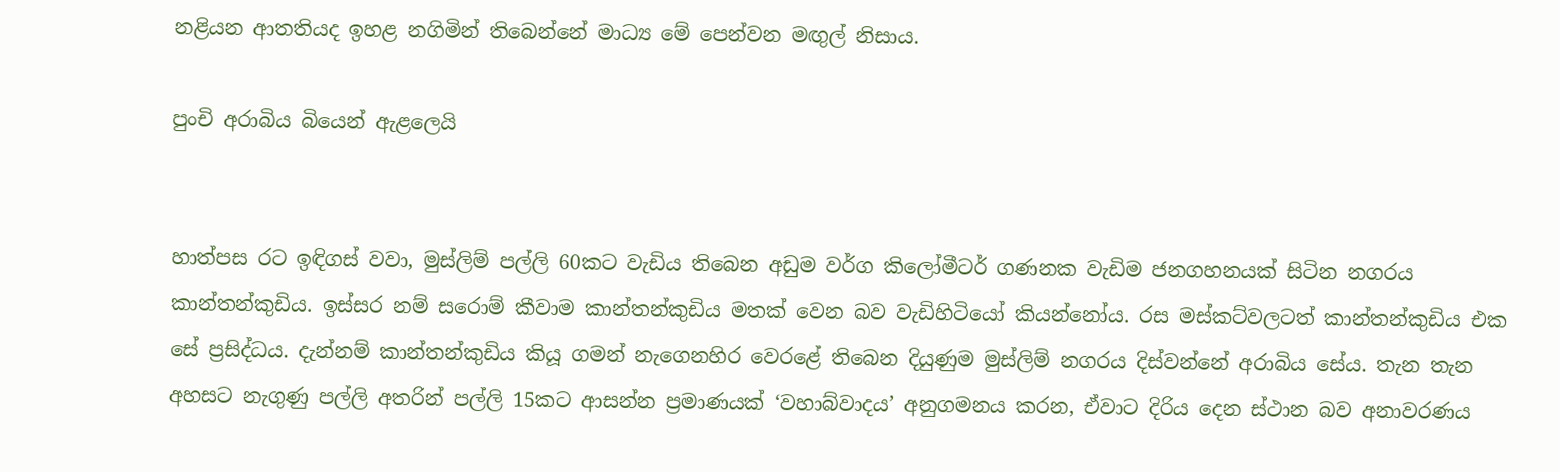නළියන ආතතියද ඉහළ නගිමින් තිබෙන්නේ මාධ්‍ය මේ පෙන්වන මඟුල් නිසාය.

පුංචි අරාබිය බියෙන් ඇළලෙයි


හාත්පස රට ඉඳිගස් වවා, මුස්ලිම් පල්ලි 60කට වැඩිය තිබෙන අඩුම වර්ග කිලෝමීටර් ගණනක වැඩිම ජනගහනයක් සිටින නගරය කාන්තන්කුඩිය. ඉස්සර නම් සරොම් කීවාම කාන්තන්කුඩිය මතක් වෙන බව වැඩිහිටියෝ කියන්නෝය. රස මස්කට්වලටත් කාන්තන්කුඩිය එක සේ ප්‍රසිද්ධය. දැන්නම් කාන්තන්කුඩිය කියූ ගමන් නැගෙනහිර වෙරළේ තිබෙන දියුණුම මුස්ලිම් නගරය දිස්වන්නේ අරාබිය සේය. තැන තැන අහසට නැගුණු පල්ලි අතරින් පල්ලි 15කට ආසන්න ප්‍රමාණයක් ‘වහාබ්වාදය’ අනුගමනය කරන, ඒවාට දිරිය දෙන ස්ථාන බව අනාවරණය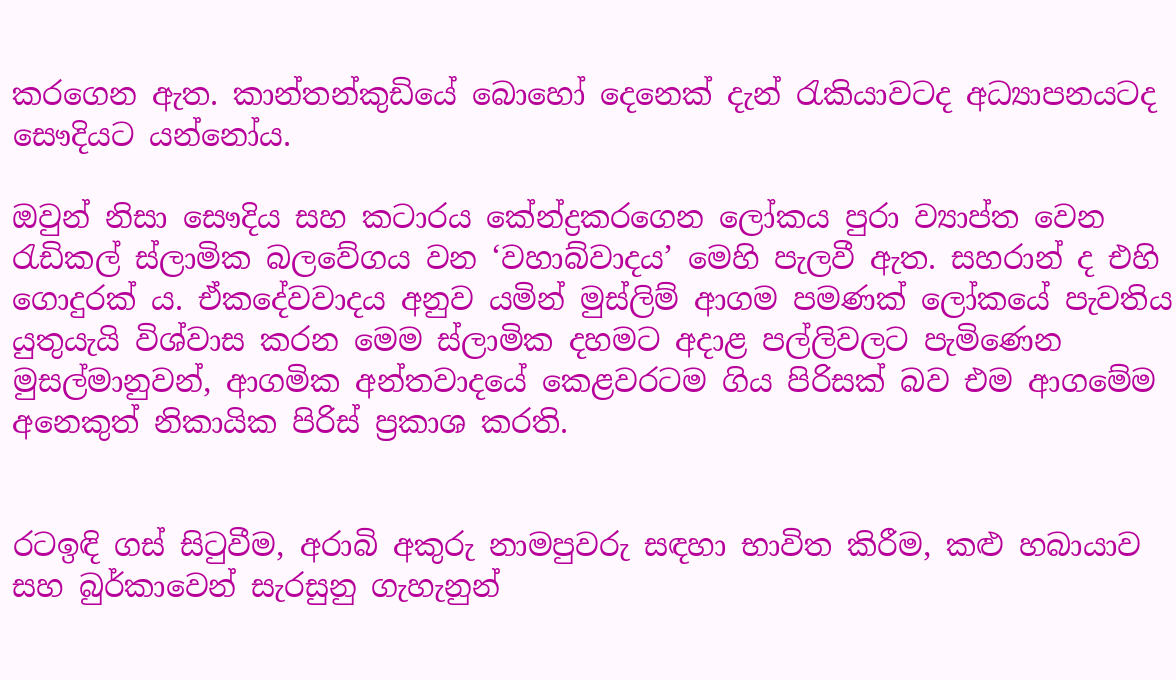කරගෙන ඇත. කාන්තන්කුඩියේ බොහෝ දෙනෙක් දැන් රැකියාවටද අධ්‍යාපනයටද සෞදියට යන්නෝය.

ඔවුන් නිසා සෞදිය සහ කටාරය කේන්ද්‍රකරගෙන ලෝකය පුරා ව්‍යාප්ත වෙන රැඩිකල් ස්ලාමික බලවේගය වන ‘වහාබ්වාදය’ මෙහි පැලවී ඇත. සහරාන් ද එහි ගොදුරක් ය. ඒකදේවවාදය අනුව යමින් මුස්ලිම් ආගම පමණක් ලෝකයේ පැවතිය යුතුයැයි විශ්වාස කරන මෙම ස්ලාමික දහමට අදාළ පල්ලිවලට පැමිණෙන මුසල්මානුවන්, ආගමික අන්තවාදයේ කෙළවරටම ගිය පිරිසක් බව එම ආගමේම අනෙකුත් නිකායික පිරිස් ප්‍රකාශ කරති.


රටඉඳි ගස් සිටුවීම, අරාබි අකුරු නාමපුවරු සඳහා භාවිත කිරීම, කළු හබායාව සහ බුර්කාවෙන් සැරසුනු ගැහැනුන්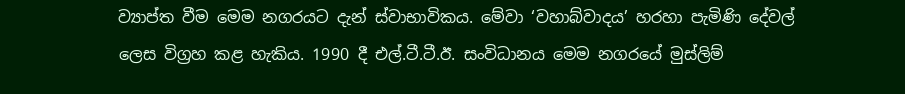ව්‍යාප්ත වීම මෙම නගරයට දැන් ස්වාභාවිකය. මේවා ‘වහාබ්වාදය’ හරහා පැමිණි දේවල් ලෙස විග්‍රහ කළ හැකිය. 1990 දී එල්.ටී.ටී.ඊ. සංවිධානය මෙම නගරයේ මුස්ලිම්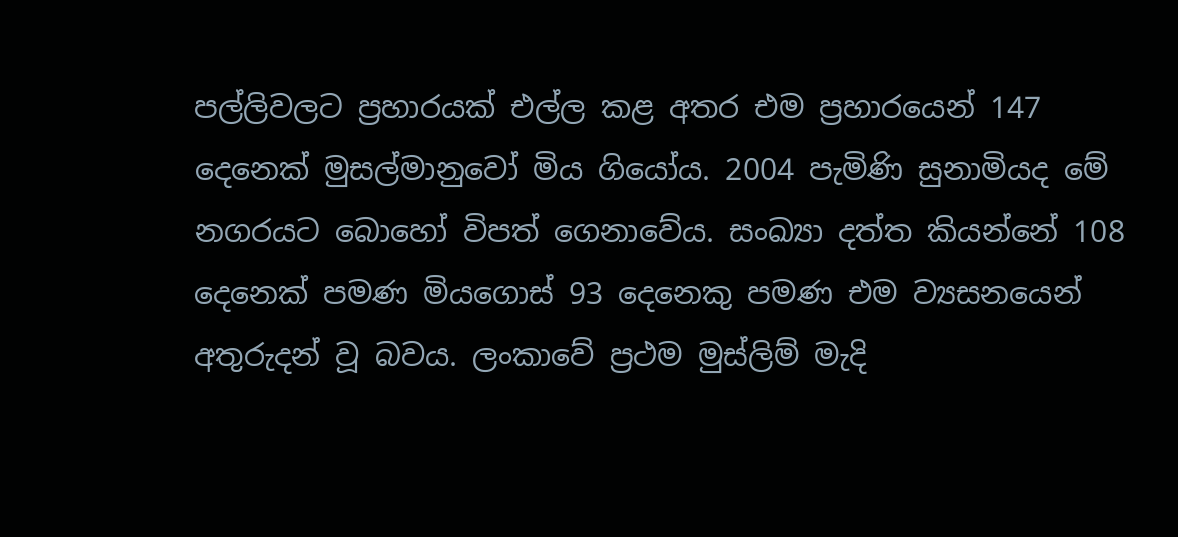පල්ලිවලට ප්‍රහාරයක් එල්ල කළ අතර එම ප්‍රහාරයෙන් 147 දෙනෙක් මුසල්මානුවෝ මිය ගියෝය. 2004 පැමිණි සුනාමියද මේ නගරයට බොහෝ විපත් ගෙනාවේය. සංඛ්‍යා දත්ත කියන්නේ 108 දෙනෙක් පමණ මියගොස් 93 දෙනෙකු පමණ එම ව්‍යසනයෙන් අතුරුදන් වූ බවය. ලංකාවේ ප්‍රථම මුස්ලිම් මැදි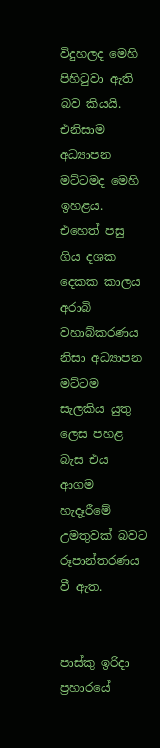විදුහලද මෙහි පිහිටුවා ඇති බව කියයි. එනිසාම අධ්‍යාපන මට්ටමද මෙහි ඉහළය. එහෙත් පසු ගිය දශක දෙකක කාලය අරාබි වහාබ්කරණය නිසා අධ්‍යාපන මට්ටම සැලකිය යුතු ලෙස පහළ බැස එය ආගම හැදෑරීමේ උමතුවක් බවට රූපාන්තරණය වී ඇත.


පාස්කු ඉරිදා ප්‍රහාරයේ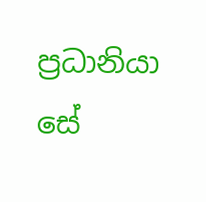ප්‍රධානියා සේ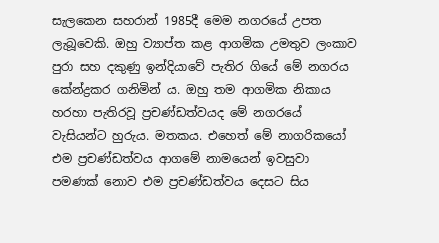සැලකෙන සහරාන් 1985දී මෙම නගරයේ උපත ලැබූවෙකි. ඔහු ව්‍යාප්ත කළ ආගමික උමතුව ලංකාව පුරා සහ දකුණු ඉන්දියාවේ පැතිර ගියේ මේ නගරය කේන්ද්‍රකර ගනිමින් ය. ඔහු තම ආගමික නිකාය හරහා පැතිරවූ ප්‍රචණ්ඩත්වයද මේ නගරයේ වැසියන්ට හුරුය. මතකය. එහෙත් මේ නාගරිකයෝ එම ප්‍රචණ්ඩත්වය ආගමේ නාමයෙන් ඉවසුවා පමණක් නොව එම ප්‍රචණ්ඩත්වය දෙසට සිය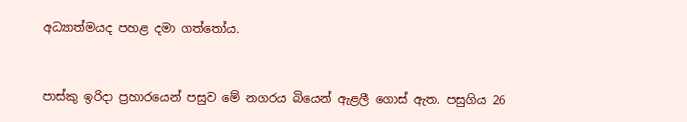අධ්‍යාත්මයද පහළ දමා ගත්තෝය.


පාස්කු ඉරිදා ප්‍රහාරයෙන් පසුව මේ නගරය බියෙන් ඇළලී ගොස් ඇත. පසුගිය 26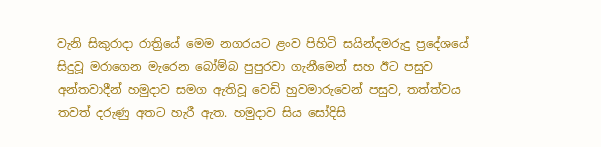වැනි සිකුරාදා රාත්‍රියේ මෙම නගරයට ළංව පිහිටි සයින්දමරුදු ප්‍රදේශයේ සිදුවූ මරාගෙන මැරෙන බෝම්බ පුපුරවා ගැනීමෙන් සහ ඊට පසුව අන්තවාදීන් හමුදාව සමග ඇතිවූ වෙඩි හුවමාරුවෙන් පසුව, තත්ත්වය තවත් දරුණු අතට හැරී ඇත. හමුදාව සිය සෝදිසි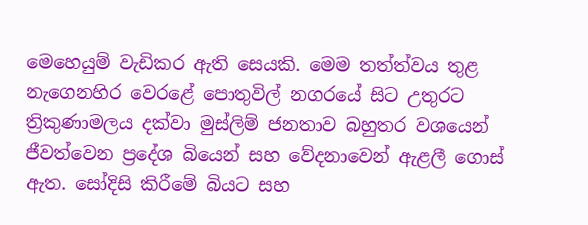මෙහෙයුම් වැඩිකර ඇති සෙයකි. මෙම තත්ත්වය තුළ නැගෙනහිර වෙරළේ පොතුවිල් නගරයේ සිට උතුරට ත්‍රිකුණාමලය දක්වා මුස්ලිම් ජනතාව බහුතර වශයෙන් ජීවත්වෙන ප්‍රදේශ බියෙන් සහ වේදනාවෙන් ඇළලී ගොස් ඇත. සෝදිසි කිරීමේ බියට සහ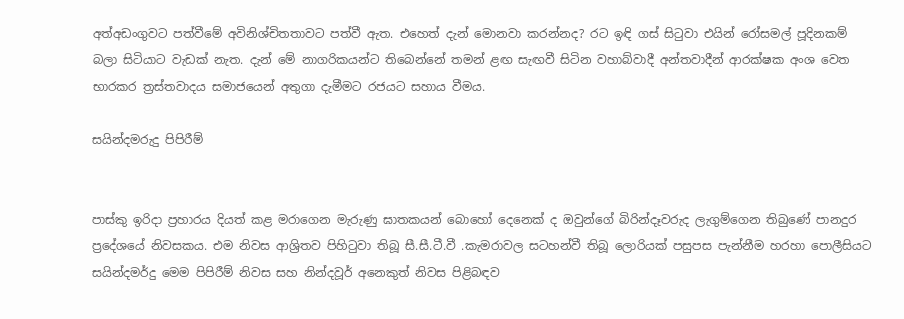අත්අඩංගුවට පත්වීමේ අවිනිශ්චිතතාවට පත්වී ඇත. එහෙත් දැන් මොනවා කරන්නද? රට ඉඳි ගස් සිටුවා එයින් රෝසමල් පූදිනකම් බලා සිටියාට වැඩක් නැත. දැන් මේ නාගරිකයන්ට තිබෙන්නේ තමන් ළඟ සැඟවී සිටින වහාබ්වාදී අන්තවාදීන් ආරක්ෂක අංශ වෙත භාරකර ත්‍රස්තවාදය සමාජයෙන් අතුගා දැමීමට රජයට සහාය වීමය.

සයින්දමරුදු පිපිරීම්


පාස්කු ඉරිදා ප්‍රහාරය දියත් කළ මරාගෙන මැරුණු ඝාතකයන් බොහෝ දෙනෙක් ද ඔවුන්ගේ බිරින්දෑවරුද ලැගුම්ගෙන තිබුණේ පානදුර ප්‍රදේශයේ නිවසකය. එම නිවස ආශ්‍රිතව පිහිටුවා තිබූ සී.සී.ටී.වී .කැමරාවල සටහන්වී තිබූ ලොරියක් පසුපස පැන්නීම හරහා පොලීසියට සයින්දමර්දු මෙම පිපිරීම් නිවස සහ නින්දවූර් අනෙකුත් නිවස පිළිබඳව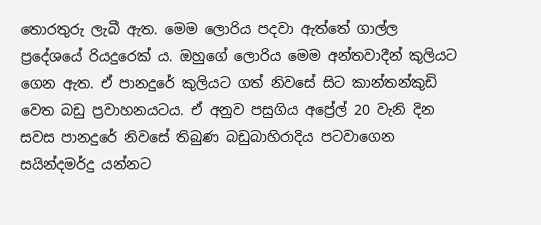තොරතුරු ලැබී ඇත. මෙම ලොරිය පදවා ඇත්තේ ගාල්ල ප්‍රදේශයේ රියදුරෙක් ය. ඔහුගේ ලොරිය මෙම අන්තවාදීන් කුලියට ගෙන ඇත. ඒ පානදුරේ කුලියට ගත් නිවසේ සිට කාන්තන්කුඩි වෙත බඩු ප්‍රවාහනයටය. ඒ අනුව පසුගිය අප්‍රේල් 20 වැනි දින සවස පානදුරේ නිවසේ තිබුණ බඩුබාහිරාදිය පටවාගෙන සයින්දමර්දු යන්නට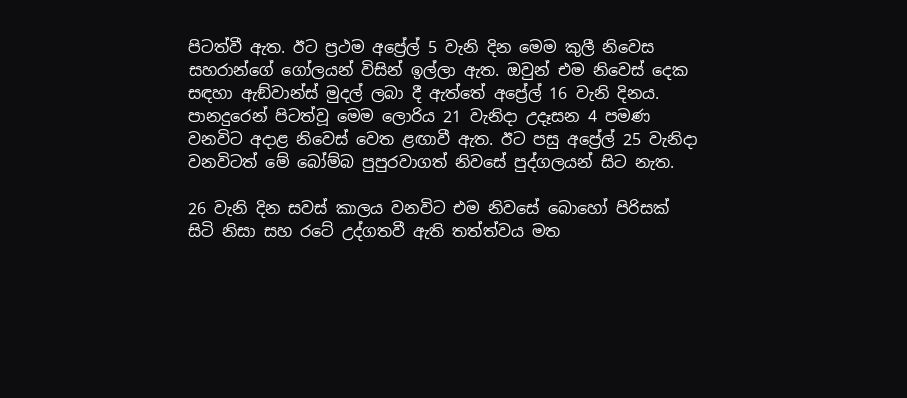පිටත්වී ඇත. ඊට ප්‍රථම අප්‍රේල් 5 වැනි දින මෙම කුලී නිවෙස සහරාන්ගේ ගෝලයන් විසින් ඉල්ලා ඇත. ඔවුන් එම නිවෙස් දෙක සඳහා ඇඞ්වාන්ස් මුදල් ලබා දී ඇත්තේ අප්‍රේල් 16 වැනි දිනය. පානදුරෙන් පිටත්වූ මෙම ලොරිය 21 වැනිදා උදෑසන 4 පමණ වනවිට අදාළ නිවෙස් වෙත ළඟාවී ඇත. ඊට පසු අප්‍රේල් 25 වැනිදා වනවිටත් මේ බෝම්බ පුපුරවාගත් නිවසේ පුද්ගලයන් සිට නැත.

26 වැනි දින සවස් කාලය වනවිට එම නිවසේ බොහෝ පිරිසක් සිටි නිසා සහ රටේ උද්ගතවී ඇති තත්ත්වය මත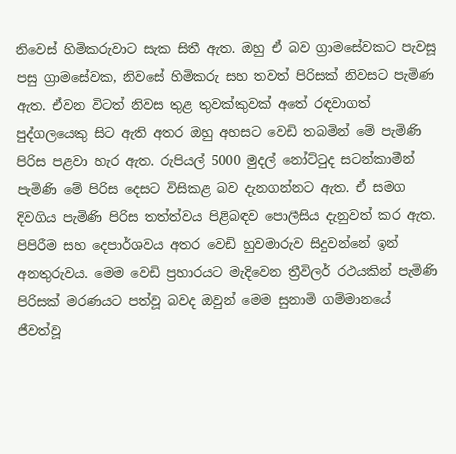නිවෙස් හිමිකරුවාට සැක සිතී ඇත. ඔහු ඒ බව ග්‍රාමසේවකට පැවසූ පසු ග්‍රාමසේවක, නිවසේ හිමිකරු සහ තවත් පිරිසක් නිවසට පැමිණ ඇත. ඒවන විටත් නිවස තුළ තුවක්කුවක් අතේ රඳවාගත් පුද්ගලයෙකු සිට ඇති අතර ඔහු අහසට වෙඩි තබමින් මේ පැමිණි පිරිස පළවා හැර ඇත. රුපියල් 5000 මුදල් නෝට්ටුද සටන්කාමීන් පැමිණි මේ පිරිස දෙසට විසිකළ බව දැනගන්නට ඇත. ඒ සමග දිවගිය පැමිණි පිරිස තත්ත්වය පිළිබඳව පොලීසිය දැනුවත් කර ඇත. පිපිරීම සහ දෙපාර්ශවය අතර වෙඩි හුවමාරුව සිදුවන්නේ ඉන් අනතුරුවය. මෙම වෙඩි ප්‍රහාරයට මැදිවෙන ත්‍රීවිලර් රථයකින් පැමිණි පිරිසක් මරණයට පත්වූ බවද ඔවුන් මෙම සුනාමි ගම්මානයේ ජීවත්වූ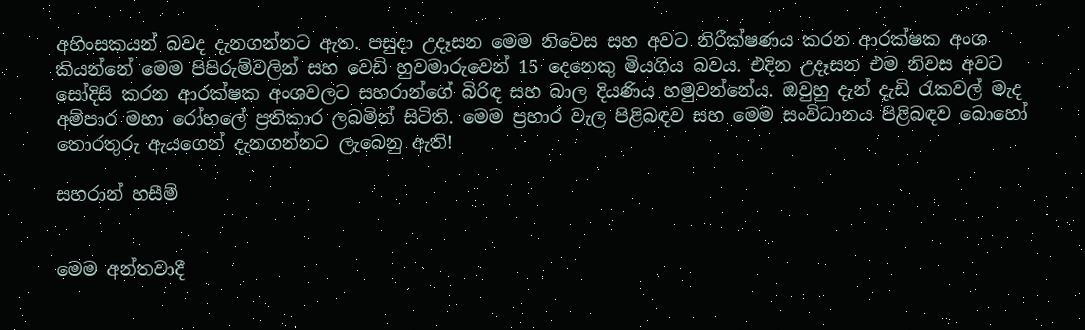අහිංසකයන් බවද දැනගන්නට ඇත. පසුදා උදෑසන මෙම නිවෙස සහ අවට නිරීක්ෂණය කරන ආරක්ෂක අංශ කියන්නේ මෙම පිපිරුම්වලින් සහ වෙඩි හුවමාරුවෙන් 15 දෙනෙකු මියගිය බවය. එදින උදෑසන එම නිවස අවට සෝදිසි කරන ආරක්ෂක අංශවලට සහරාන්ගේ බිරිඳ සහ බාල දියණිය හමුවන්නේය. ඔවුහු දැන් දැඩි රැකවල් මැද අම්පාර මහා රෝහලේ ප්‍රතිකාර ලබමින් සිටිති. මෙම ප්‍රහාර වැල පිළිබඳව සහ මෙම සංවිධානය පිළිබඳව බොහෝ තොරතුරු ඇයගෙන් දැනගන්නට ලැබෙනු ඇති!

සහරාන් හසීම්


මෙම අන්තවාදී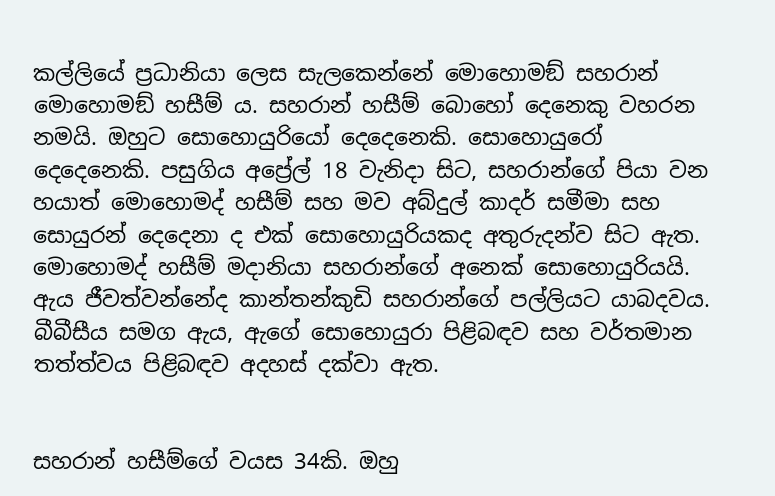කල්ලියේ ප්‍රධානියා ලෙස සැලකෙන්නේ මොහොමඞ් සහරාන් මොහොමඞ් හසීම් ය. සහරාන් හසීම් බොහෝ දෙනෙකු වහරන නමයි. ඔහුට සොහොයුරියෝ දෙදෙනෙකි. සොහොයුරෝ දෙදෙනෙකි. පසුගිය අප්‍රේල් 18 වැනිදා සිට, සහරාන්ගේ පියා වන හයාත් මොහොමද් හසීම් සහ මව අබ්දුල් කාදර් සමීමා සහ සොයුරන් දෙදෙනා ද එක් සොහොයුරියකද අතුරුදන්ව සිට ඇත. මොහොමද් හසීම් මදානියා සහරාන්ගේ අනෙක් සොහොයුරියයි. ඇය ජීවත්වන්නේද කාන්තන්කුඩි සහරාන්ගේ පල්ලියට යාබදවය. බීබීසීය සමග ඇය, ඇගේ සොහොයුරා පිළිබඳව සහ වර්තමාන තත්ත්වය පිළිබඳව අදහස් දක්වා ඇත.


සහරාන් හසීම්ගේ වයස 34කි. ඔහු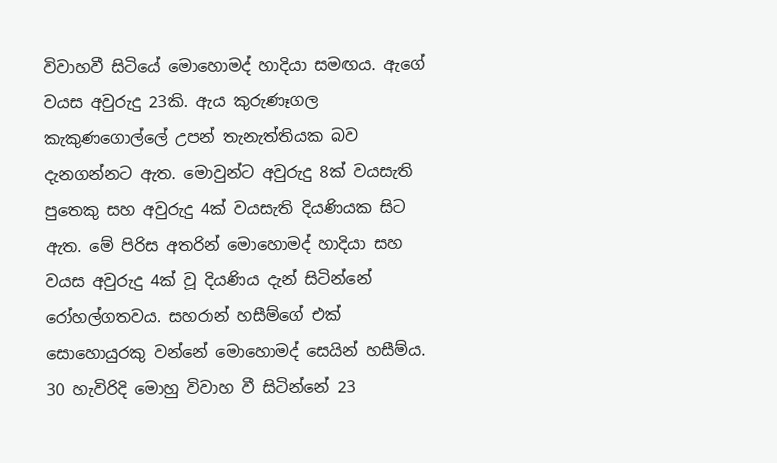විවාහවී සිටියේ මොහොමද් හාදියා සමඟය. ඇගේ වයස අවුරුදු 23කි. ඇය කුරුණෑගල කැකුණගොල්ලේ උපන් තැනැත්තියක බව දැනගන්නට ඇත. මොවුන්ට අවුරුදු 8ක් වයසැති පුතෙකු සහ අවුරුදු 4ක් වයසැති දියණියක සිට ඇත. මේ පිරිස අතරින් මොහොමද් හාදියා සහ වයස අවුරුදු 4ක් වූ දියණිය දැන් සිටින්නේ රෝහල්ගතවය. සහරාන් හසීම්ගේ එක් සොහොයුරකු වන්නේ මොහොමද් සෙයින් හසීම්ය. 30 හැවිරිදි මොහු විවාහ වී සිටින්නේ 23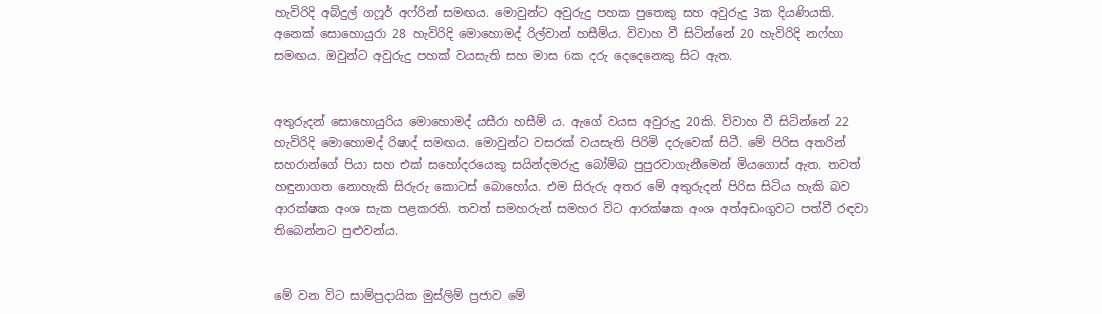හැවිරිදි අබ්දුල් ගෆූර් අෆ්රින් සමඟය. මොවුන්ට අවුරුදු පහක පුතෙකු සහ අවුරුදු 3ක දියණියකි. අනෙක් සොහොයුරා 28 හැවිරිදි මොහොමද් රිල්වාන් හසීම්ය. විවාහ වී සිටින්නේ 20 හැවිරිදි නෆ්හා සමඟය. ඔවුන්ට අවුරුදු පහක් වයසැති සහ මාස 6ක දරු දෙදෙනෙකු සිට ඇත.


අතුරුදන් සොහොයුරිය මොහොමද් යසීරා හසීම් ය. ඇගේ වයස අවුරුදු 20කි. විවාහ වී සිටින්නේ 22 හැවිරිදි මොහොමද් රිෂාද් සමඟය. මොවුන්ට වසරක් වයසැති පිරිමි දරුවෙක් සිටී. මේ පිරිස අතරින් සහරාන්ගේ පියා සහ එක් සහෝදරයෙකු සයින්දමරුදු බෝම්බ පුපුරවාගැනීමෙන් මියගොස් ඇත. තවත් හඳුනාගත නොහැකි සිරුරු කොටස් බොහෝය. එම සිරුරු අතර මේ අතුරුදන් පිරිස සිටිය හැකි බව ආරක්ෂක අංශ සැක පළකරති. තවත් සමහරුන් සමහර විට ආරක්ෂක අංශ අත්අඩංගුවට පත්වී රඳවා තිබෙන්නට පුළුවන්ය.


මේ වන විට සාම්ප්‍රදායික මුස්ලිම් ප්‍රජාව මේ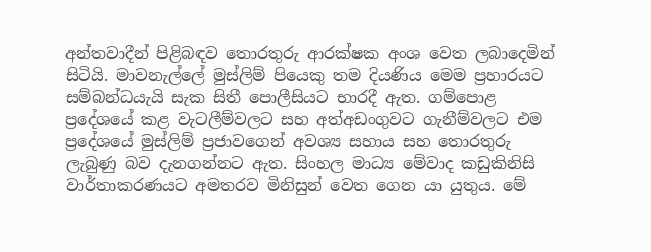අන්තවාදීන් පිළිබඳව තොරතුරු ආරක්ෂක අංශ වෙත ලබාදෙමින් සිටියි. මාවනැල්ලේ මුස්ලිම් පියෙකු තම දියණිය මෙම ප්‍රහාරයට සම්බන්ධයැයි සැක සිතී පොලීසියට භාරදී ඇත. ගම්පොළ ප්‍රදේශයේ කළ වැටලීම්වලට සහ අත්අඩංගුවට ගැනීම්වලට එම ප්‍රදේශයේ මුස්ලිම් ප්‍රජාවගෙන් අවශ්‍ය සහාය සහ තොරතුරු ලැබුණු බව දැනගන්නට ඇත. සිංහල මාධ්‍ය මේවාද කඩුකිනිසි වාර්තාකරණයට අමතරව මිනිසුන් වෙත ගෙන යා යුතුය. මේ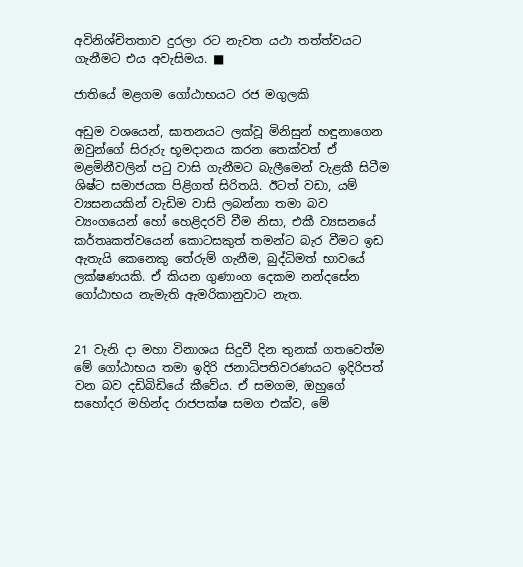අවිනිශ්චිතතාව දුරලා රට නැවත යථා තත්ත්වයට ගැනීමට එය අවැසිමය. ■

ජාතියේ මළගම ගෝඨාභයට රජ මගුලකි

අඩුම වශයෙන්, ඝාතනයට ලක්වූ මිනිසුන් හඳුනාගෙන ඔවුන්ගේ සිරුරු භූමදානය කරන තෙක්වත් ඒ මළමිනීවලින් පටු වාසි ගැනීමට බැලීමෙන් වැළකී සිටීම ශිෂ්ට සමාජයක පිළිගත් සිරිතයි. ඊටත් වඩා, යම් ව්‍යසනයකින් වැඩිම වාසි ලබන්නා තමා බව ව්‍යංගයෙන් හෝ හෙළිදරව් වීම නිසා, එකී ව්‍යසනයේ කර්තෘකත්වයෙන් කොටසකුත් තමන්ට බැර වීමට ඉඩ ඇතැයි කෙනෙකු තේරුම් ගැනීම, බුද්ධිමත් භාවයේ ලක්ෂණයකි. ඒ කියන ගුණාංග දෙකම නන්දසේන ගෝඨාභය නැමැති ඇමරිකානුවාට නැත.


21 වැනි දා මහා විනාශය සිදුවී දින තුනක් ගතවෙත්ම මේ ගෝඨාභය තමා ඉදිරි ජනාධිපතිවරණයට ඉදිරිපත් වන බව දඩිබිඩියේ කීවේය. ඒ සමගම, ඔහුගේ සහෝදර මහින්ද රාජපක්ෂ සමග එක්ව, මේ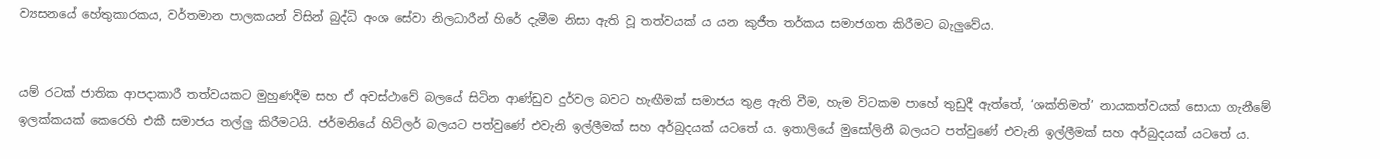ව්‍යසනයේ හේතුකාරකය, වර්තමාන පාලකයන් විසින් බුද්ධි අංශ සේවා නිලධාරීන් හිරේ දැමීම නිසා ඇති වූ තත්වයක් ය යන කුජීත තර්කය සමාජගත කිරීමට බැලුවේය.


යම් රටක් ජාතික ආපදාකාරී තත්වයකට මුහුණදීම සහ ඒ අවස්ථාවේ බලයේ සිටින ආණ්ඩුව දුර්වල බවට හැඟීමක් සමාජය තුළ ඇති වීම, හැම විටකම පාහේ තුඩුදී ඇත්තේ, ‘ශක්තිමත්’ නායකත්වයක් සොයා ගැනීමේ ඉලක්කයක් කෙරෙහි එකී සමාජය තල්ලු කිරීමටයි. ජර්මනියේ හිට්ලර් බලයට පත්වුණේ එවැනි ඉල්ලීමක් සහ අර්බුදයක් යටතේ ය. ඉතාලියේ මුසෝලිනී බලයට පත්වුණේ එවැනි ඉල්ලීමක් සහ අර්බුදයක් යටතේ ය.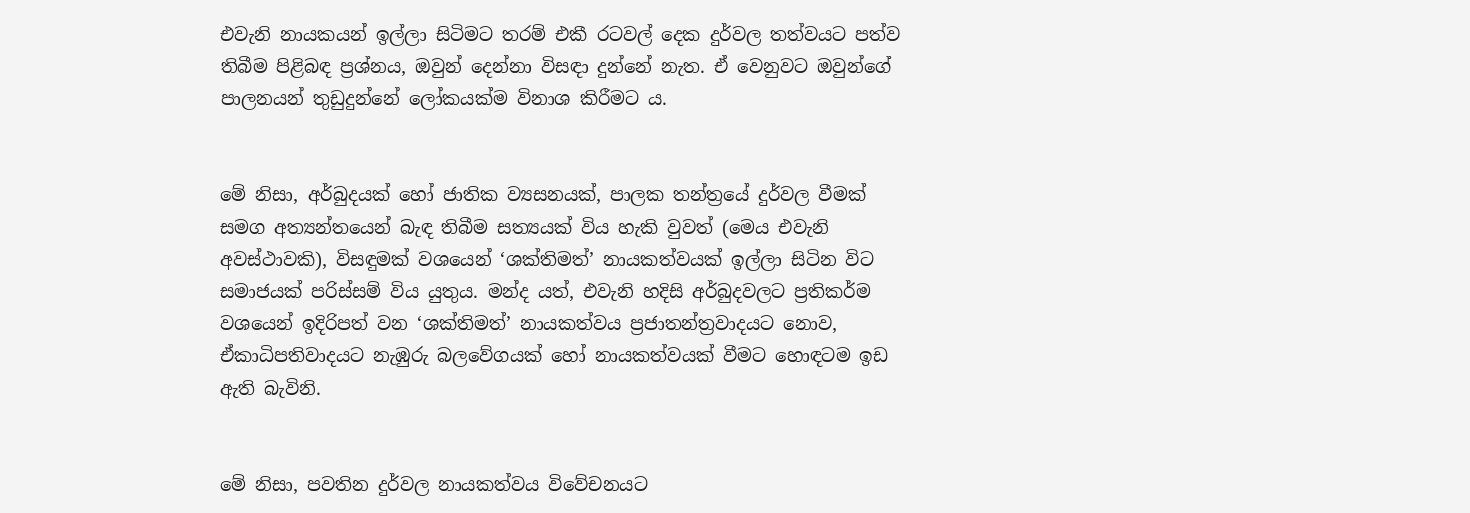එවැනි නායකයන් ඉල්ලා සිටිමට තරම් එකී රටවල් දෙක දුර්වල තත්වයට පත්ව තිබීම පිළිබඳ ප්‍රශ්නය, ඔවුන් දෙන්නා විසඳා දුන්නේ නැත. ඒ වෙනුවට ඔවුන්ගේ පාලනයන් තුඩුදුන්නේ ලෝකයක්ම විනාශ කිරීමට ය.


මේ නිසා, අර්බුදයක් හෝ ජාතික ව්‍යසනයක්, පාලක තන්ත්‍රයේ දුර්වල වීමක් සමග අත්‍යන්තයෙන් බැඳ තිබීම සත්‍යයක් විය හැකි වුවත් (මෙය එවැනි අවස්ථාවකි), විසඳුමක් වශයෙන් ‘ශක්තිමත්’ නායකත්වයක් ඉල්ලා සිටින විට සමාජයක් පරිස්සම් විය යුතුය. මන්ද යත්, එවැනි හදිසි අර්බුදවලට ප්‍රතිකර්ම වශයෙන් ඉදිරිපත් වන ‘ශක්තිමත්’ නායකත්වය ප්‍රජාතන්ත්‍රවාදයට නොව, ඒකාධිපතිවාදයට නැඹුරු බලවේගයක් හෝ නායකත්වයක් වීමට හොඳටම ඉඩ ඇති බැවිනි.


මේ නිසා, පවතින දුර්වල නායකත්වය විවේචනයට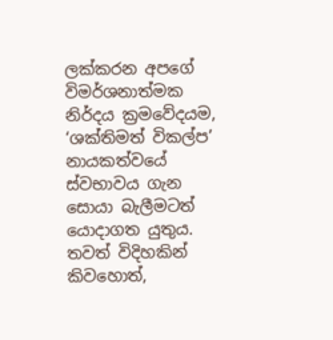ලක්කරන අපගේ විමර්ශනාත්මක නිර්දය ක්‍රමවේදයම, ‘ශක්තිමත් විකල්ප’ නායකත්වයේ ස්වභාවය ගැන සොයා බැලීමටත් යොදාගත යුතුය. තවත් විදිහකින් කිවහොත්,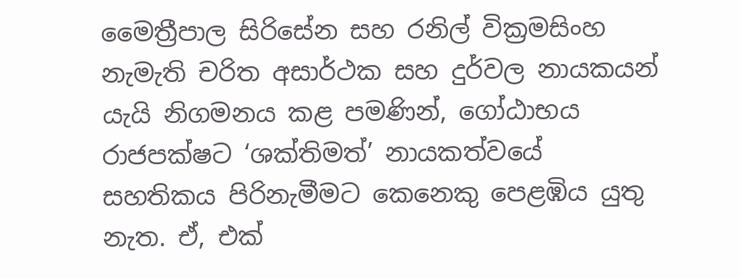මෛත්‍රීපාල සිරිසේන සහ රනිල් වික්‍රමසිංහ නැමැති චරිත අසාර්ථක සහ දුර්වල නායකයන් යැයි නිගමනය කළ පමණින්, ගෝඨාභය රාජපක්ෂට ‘ශක්තිමත්’ නායකත්වයේ සහතිකය පිරිනැමීමට කෙනෙකු පෙළඹිය යුතු නැත. ඒ, එක්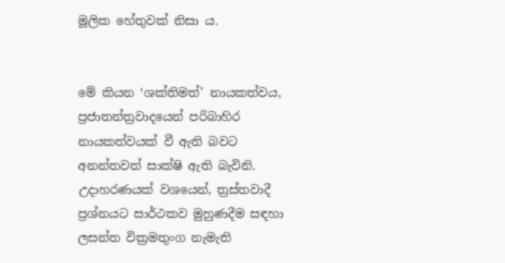මූලික හේතුවක් නිසා ය.


මේ කියන ‘ශක්තිමත්’ නායකත්වය, ප්‍රජාතන්ත්‍රවාදයෙන් පරිබාහිර නායකත්වයක් වී ඇති බවට අනන්තවත් සාක්ෂි ඇති බැවිනි. උදාහරණයක් වශයෙන්, ත්‍රස්තවාදී ප්‍රශ්නයට සාර්ථකව මුහුණදීම සඳහා ලසන්ත වික්‍රමතුංග නැමැති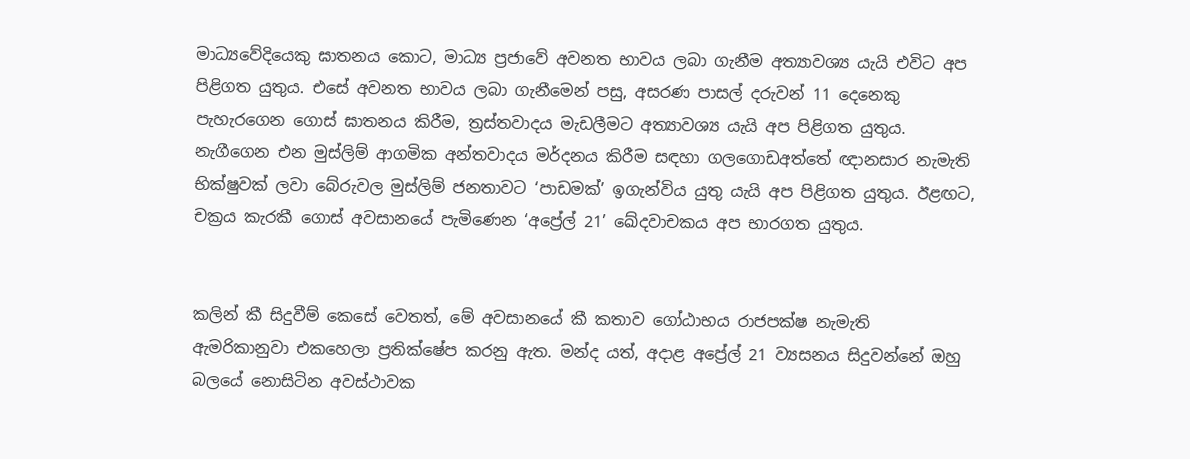මාධ්‍යවේදියෙකු ඝාතනය කොට, මාධ්‍ය ප්‍රජාවේ අවනත භාවය ලබා ගැනීම අත්‍යාවශ්‍ය යැයි එවිට අප පිළිගත යුතුය. එසේ අවනත භාවය ලබා ගැනීමෙන් පසු, අසරණ පාසල් දරුවන් 11 දෙනෙකු පැහැරගෙන ගොස් ඝාතනය කිරීම, ත්‍රස්තවාදය මැඩලීමට අත්‍යාවශ්‍ය යැයි අප පිළිගත යුතුය. නැගීගෙන එන මුස්ලිම් ආගමික අන්තවාදය මර්දනය කිරීම සඳහා ගලගොඩඅත්තේ ඥානසාර නැමැති භික්ෂුවක් ලවා බේරුවල මුස්ලිම් ජනතාවට ‘පාඩමක්’ ඉගැන්විය යුතු යැයි අප පිළිගත යුතුය. ඊළඟට, චක්‍රය කැරකී ගොස් අවසානයේ පැමිණෙන ‘අප්‍රේල් 21’ ඛේදවාචකය අප භාරගත යුතුය.


කලින් කී සිදුවීම් කෙසේ වෙතත්, මේ අවසානයේ කී කතාව ගෝඨාභය රාජපක්ෂ නැමැති ඇමරිකානුවා එකහෙලා ප්‍රතික්ෂේප කරනු ඇත. මන්ද යත්, අදාළ අප්‍රේල් 21 ව්‍යසනය සිදුවන්නේ ඔහු බලයේ නොසිටින අවස්ථාවක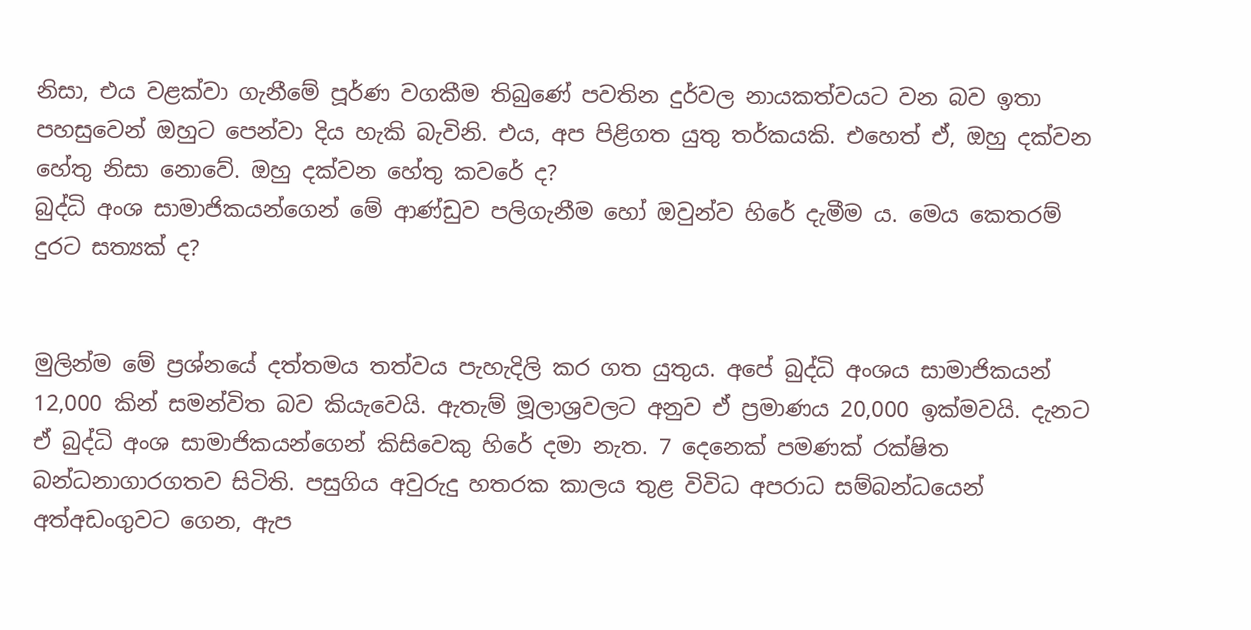නිසා, එය වළක්වා ගැනීමේ පූර්ණ වගකීම තිබුණේ පවතින දුර්වල නායකත්වයට වන බව ඉතා පහසුවෙන් ඔහුට පෙන්වා දිය හැකි බැවිනි. එය, අප පිළිගත යුතු තර්කයකි. එහෙත් ඒ, ඔහු දක්වන හේතු නිසා නොවේ. ඔහු දක්වන හේතු කවරේ ද?
බුද්ධි අංශ සාමාජිකයන්ගෙන් මේ ආණ්ඩුව පලිගැනීම හෝ ඔවුන්ව හිරේ දැමීම ය. මෙය කෙතරම් දුරට සත්‍යක් ද?


මුලින්ම මේ ප්‍රශ්නයේ දත්තමය තත්වය පැහැදිලි කර ගත යුතුය. අපේ බුද්ධි අංශය සාමාජිකයන් 12,000 කින් සමන්විත බව කියැවෙයි. ඇතැම් මූලාශ්‍රවලට අනුව ඒ ප්‍රමාණය 20,000 ඉක්මවයි. දැනට ඒ බුද්ධි අංශ සාමාජිකයන්ගෙන් කිසිවෙකු හිරේ දමා නැත. 7 දෙනෙක් පමණක් රක්ෂිත බන්ධනාගාරගතව සිටිති. පසුගිය අවුරුදු හතරක කාලය තුළ විවිධ අපරාධ සම්බන්ධයෙන් අත්අඩංගුවට ගෙන, ඇප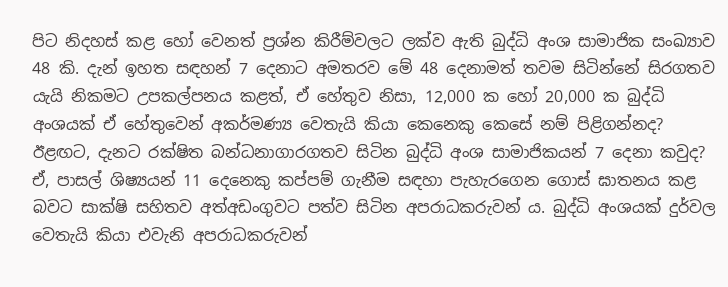පිට නිදහස් කළ හෝ වෙනත් ප්‍රශ්න කිරීම්වලට ලක්ව ඇති බුද්ධි අංශ සාමාජික සංඛ්‍යාව 48 කි. දැන් ඉහත සඳහන් 7 දෙනාට අමතරව මේ 48 දෙනාමත් තවම සිටින්නේ සිරගතව යැයි නිකමට උපකල්පනය කළත්, ඒ හේතුව නිසා, 12,000 ක හෝ 20,000 ක බුද්ධි අංශයක් ඒ හේතුවෙන් අකර්මණ්‍ය වෙතැයි කියා කෙනෙකු කෙසේ නම් පිළිගන්නද?
ඊළඟට, දැනට රක්ෂිත බන්ධනාගාරගතව සිටින බුද්ධි අංශ සාමාජිකයන් 7 දෙනා කවුද? ඒ, පාසල් ශිෂ්‍යයන් 11 දෙනෙකු කප්පම් ගැනීම සඳහා පැහැරගෙන ගොස් ඝාතනය කළ බවට සාක්ෂි සහිතව අත්අඩංගුවට පත්ව සිටින අපරාධකරුවන් ය. බුද්ධි අංශයක් දුර්වල වෙතැයි කියා එවැනි අපරාධකරුවන්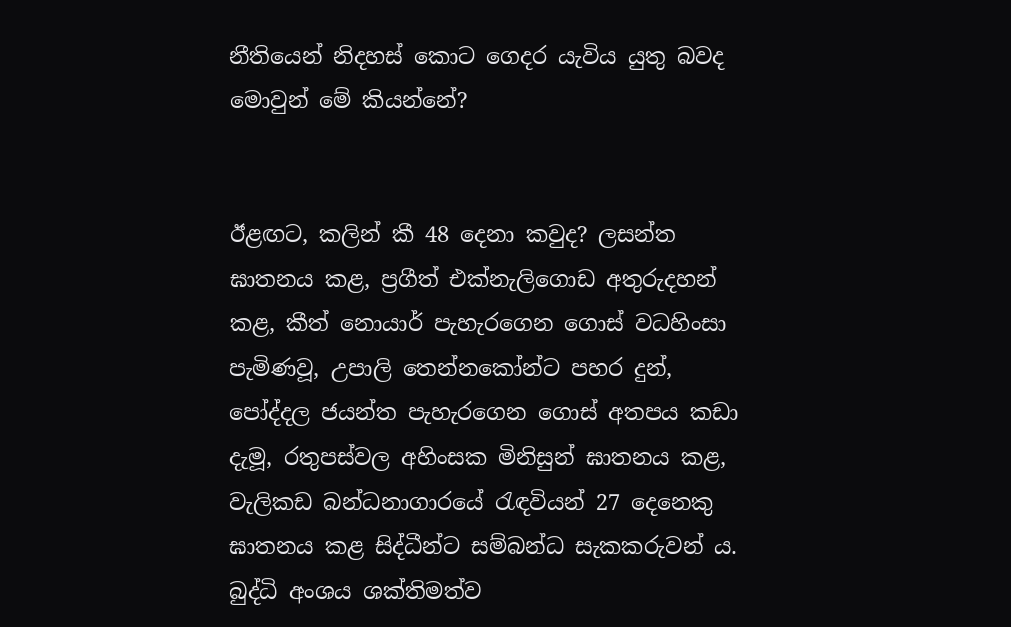නීතියෙන් නිදහස් කොට ගෙදර යැවිය යුතු බවද මොවුන් මේ කියන්නේ?


ඊළඟට, කලින් කී 48 දෙනා කවුද? ලසන්ත ඝාතනය කළ, ප්‍රගීත් එක්නැලිගොඩ අතුරුදහන් කළ, කීත් නොයාර් පැහැරගෙන ගොස් වධහිංසා පැමිණවූ, උපාලි තෙන්නකෝන්ට පහර දුන්, පෝද්දල ජයන්ත පැහැරගෙන ගොස් අතපය කඩා දැමූ, රතුපස්වල අහිංසක මිනිසුන් ඝාතනය කළ, වැලිකඩ බන්ධනාගාරයේ රැඳවියන් 27 දෙනෙකු ඝාතනය කළ සිද්ධීන්ට සම්බන්ධ සැකකරුවන් ය. බුද්ධි අංශය ශක්තිමත්ව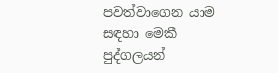පවත්වාගෙන යාම සඳහා මෙකී පුද්ගලයන්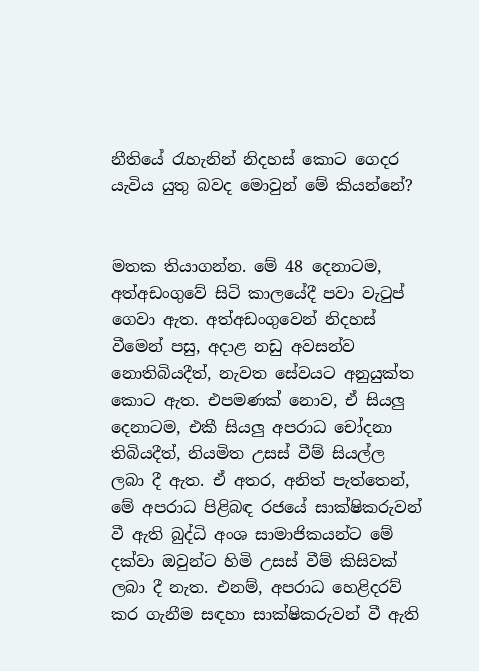නීතියේ රැහැනින් නිදහස් කොට ගෙදර යැවිය යුතු බවද මොවුන් මේ කියන්නේ?


මතක තියාගන්න. මේ 48 දෙනාටම, අත්අඩංගුවේ සිටි කාලයේදී පවා වැටුප් ගෙවා ඇත. අත්අඩංගුවෙන් නිදහස් වීමෙන් පසු, අදාළ නඩු අවසන්ව නොතිබියදීත්, නැවත සේවයට අනුයුක්ත කොට ඇත. එපමණක් නොව, ඒ සියලු දෙනාටම, එකී සියලු අපරාධ චෝදනා තිබියදීත්, නියමිත උසස් වීම් සියල්ල ලබා දී ඇත. ඒ අතර, අනිත් පැත්තෙන්, මේ අපරාධ පිළිබඳ රජයේ සාක්ෂිකරුවන් වී ඇති බුද්ධි අංශ සාමාජිකයන්ට මේ දක්වා ඔවුන්ට හිමි උසස් වීම් කිසිවක් ලබා දී නැත. එනම්, අපරාධ හෙළිදරව් කර ගැනීම සඳහා සාක්ෂිකරුවන් වී ඇති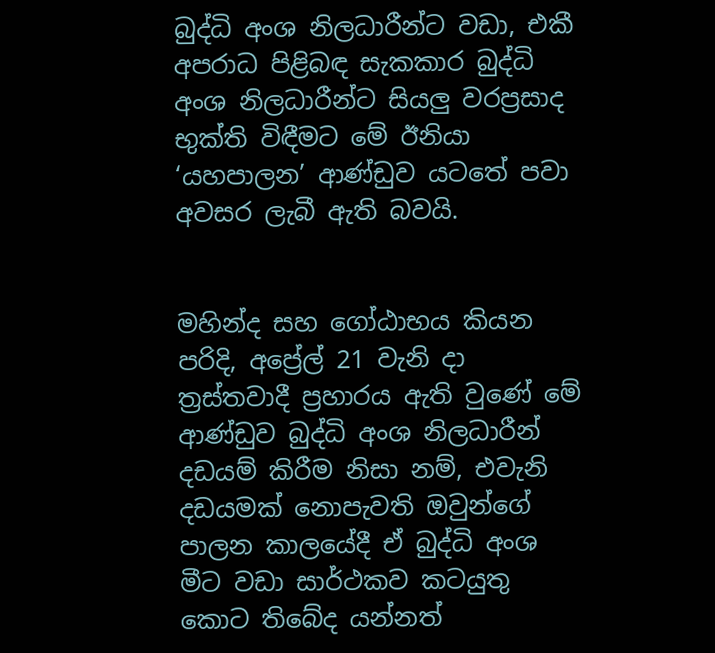බුද්ධි අංශ නිලධාරීන්ට වඩා, එකී අපරාධ පිළිබඳ සැකකාර බුද්ධි අංශ නිලධාරීන්ට සියලු වරප්‍රසාද භුක්ති විඳීමට මේ ඊනියා ‘යහපාලන’ ආණ්ඩුව යටතේ පවා අවසර ලැබී ඇති බවයි.


මහින්ද සහ ගෝඨාභය කියන පරිදි, අප්‍රේල් 21 වැනි දා ත්‍රස්තවාදී ප්‍රහාරය ඇති වුණේ මේ ආණ්ඩුව බුද්ධි අංශ නිලධාරීන් දඩයම් කිරීම නිසා නම්, එවැනි දඩයමක් නොපැවති ඔවුන්ගේ පාලන කාලයේදී ඒ බුද්ධි අංශ මීට වඩා සාර්ථකව කටයුතු කොට තිබේද යන්නත්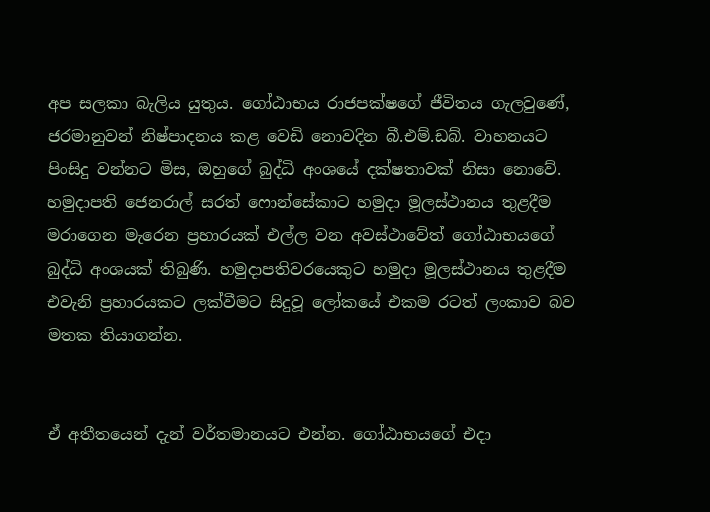අප සලකා බැලිය යුතුය. ගෝඨාභය රාජපක්ෂගේ ජීවිතය ගැලවුණේ, ජරමානුවන් නිෂ්පාදනය කළ වෙඩි නොවදින බී.එම්.ඩබ්. වාහනයට පිංසිදු වන්නට මිස, ඔහුගේ බුද්ධි අංශයේ දක්ෂතාවක් නිසා නොවේ. හමුදාපති ජෙනරාල් සරත් ෆොන්සේකාට හමුදා මූලස්ථානය තුළදීම මරාගෙන මැරෙන ප්‍රහාරයක් එල්ල වන අවස්ථාවේත් ගෝඨාභයගේ බුද්ධි අංශයක් තිබුණි. හමුදාපතිවරයෙකුට හමුදා මූලස්ථානය තුළදීම එවැනි ප්‍රහාරයකට ලක්වීමට සිදුවූ ලෝකයේ එකම රටත් ලංකාව බව මතක තියාගන්න.


ඒ අතීතයෙන් දැන් වර්තමානයට එන්න. ගෝඨාභයගේ එදා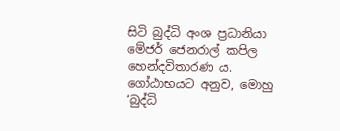සිටි බුද්ධි අංශ ප්‍රධානියා මේජර් ජෙනරාල් කපිල හෙන්දවිතාරණ ය. ගෝඨාභයට අනුව, මොහු ‘බුද්ධි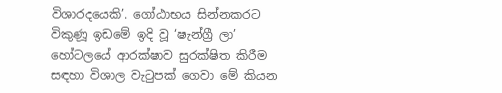විශාරදයෙකි’. ගෝඨාභය සින්නකරට විකුණූ ඉඩමේ ඉදි වූ ‘ෂැන්ග්‍රී ලා’ හෝටලයේ ආරක්ෂාව සුරක්ෂිත කිරීම සඳහා විශාල වැටුපක් ගෙවා මේ කියන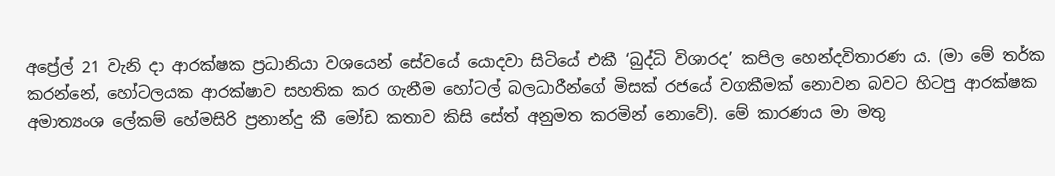අප්‍රේල් 21 වැනි දා ආරක්ෂක ප්‍රධානියා වශයෙන් සේවයේ යොදවා සිටියේ එකී ‘බුද්ධි විශාරද’ කපිල හෙන්දවිතාරණ ය. (මා මේ තර්ක කරන්නේ, හෝටලයක ආරක්ෂාව සහතික කර ගැනීම හෝටල් බලධාරීන්ගේ මිසක් රජයේ වගකීමක් නොවන බවට හිටපු ආරක්ෂක අමාත්‍යංශ ලේකම් හේමසිරි ප්‍රනාන්දු කී මෝඩ කතාව කිසි සේත් අනුමත කරමින් නොවේ). මේ කාරණය මා මතු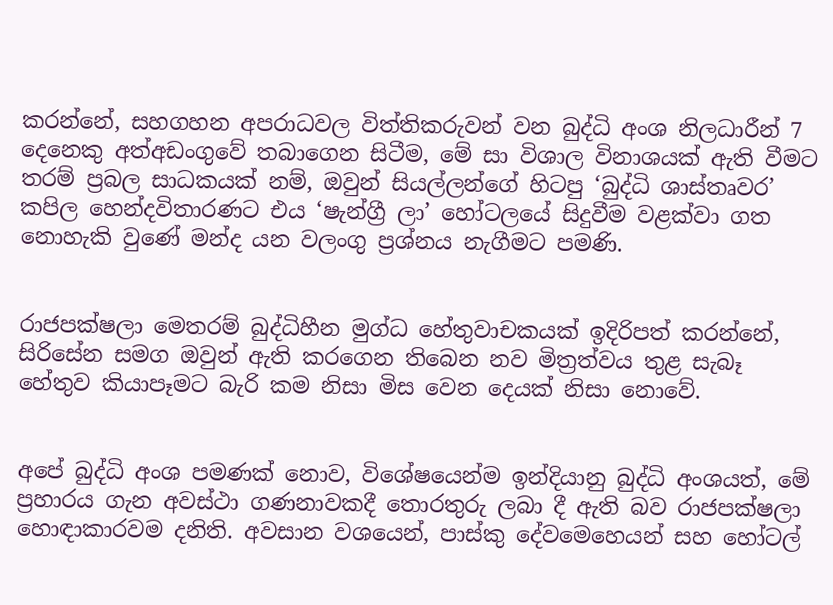කරන්නේ, සහගහන අපරාධවල විත්තිකරුවන් වන බුද්ධි අංශ නිලධාරීන් 7 දෙනෙකු අත්අඩංගුවේ තබාගෙන සිටීම, මේ සා විශාල විනාශයක් ඇති වීමට තරම් ප්‍රබල සාධකයක් නම්, ඔවුන් සියල්ලන්ගේ හිටපු ‘බුද්ධි ශාස්තෘවර’ කපිල හෙන්දවිතාරණට එය ‘ෂැන්ග්‍රී ලා’ හෝටලයේ සිදුවීම වළක්වා ගත නොහැකි වුණේ මන්ද යන වලංගු ප්‍රශ්නය නැගීමට පමණි.


රාජපක්ෂලා මෙතරම් බුද්ධිහීන මුග්ධ හේතුවාචකයක් ඉදිරිපත් කරන්නේ, සිරිසේන සමග ඔවුන් ඇති කරගෙන තිබෙන නව මිත්‍රත්වය තුළ සැබෑ හේතුව කියාපෑමට බැරි කම නිසා මිස වෙන දෙයක් නිසා නොවේ.


අපේ බුද්ධි අංශ පමණක් නොව, විශේෂයෙන්ම ඉන්දියානු බුද්ධි අංශයත්, මේ ප්‍රහාරය ගැන අවස්ථා ගණනාවකදී තොරතුරු ලබා දී ඇති බව රාජපක්ෂලා හොඳාකාරවම දනිති. අවසාන වශයෙන්, පාස්කු දේවමෙහෙයන් සහ හෝටල්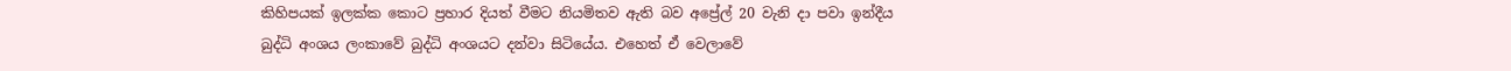කිහිපයක් ඉලක්ක කොට ප්‍රහාර දියත් වීමට නියමිතව ඇති බව අප්‍රේල් 20 වැනි දා පවා ඉන්දීය බුද්ධි අංශය ලංකාවේ බුද්ධි අංශයට දන්වා සිටියේය. එහෙත් ඒ වෙලාවේ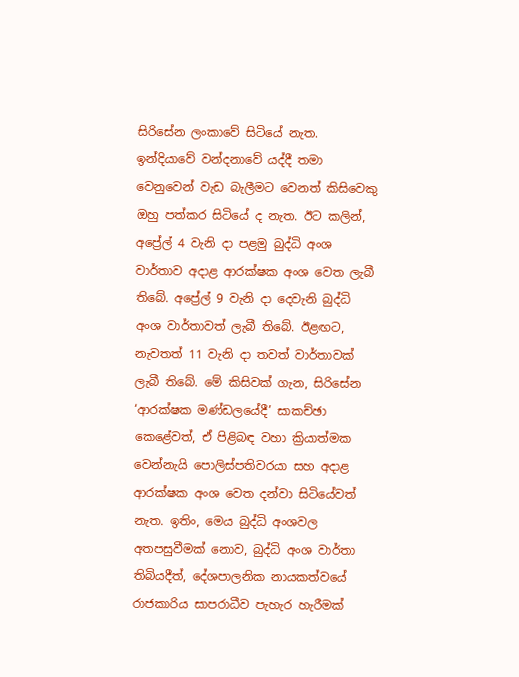සිරිසේන ලංකාවේ සිටියේ නැත. ඉන්දියාවේ වන්දනාවේ යද්දී තමා වෙනුවෙන් වැඩ බැලීමට වෙනත් කිසිවෙකු ඔහු පත්කර සිටියේ ද නැත. ඊට කලින්, අප්‍රේල් 4 වැනි දා පළමු බුද්ධි අංශ වාර්තාව අදාළ ආරක්ෂක අංශ වෙත ලැබී තිබේ. අප්‍රේල් 9 වැනි දා දෙවැනි බුද්ධි අංශ වාර්තාවත් ලැබී තිබේ. ඊළඟට, නැවතත් 11 වැනි දා තවත් වාර්තාවක් ලැබී තිබේ. මේ කිසිවක් ගැන, සිරිසේන ‘ආරක්ෂක මණ්ඩලයේදී’ සාකච්ඡා කෙළේවත්, ඒ පිළිබඳ වහා ක්‍රියාත්මක වෙන්නැයි පොලිස්පතිවරයා සහ අදාළ ආරක්ෂක අංශ වෙත දන්වා සිටියේවත් නැත. ඉතිං, මෙය බුද්ධි අංශවල අතපසුවීමක් නොව, බුද්ධි අංශ වාර්තා තිබියදීත්, දේශපාලනික නායකත්වයේ රාජකාරිය සාපරාධීව පැහැර හැරීමක්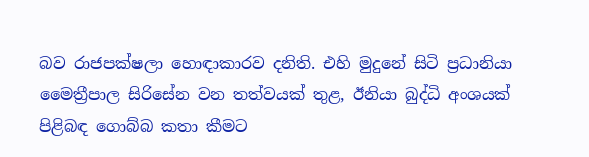බව රාජපක්ෂලා හොඳාකාරව දනිති. එහි මුදුනේ සිටි ප්‍රධානියා මෛත්‍රීපාල සිරිසේන වන තත්වයක් තුළ, ඊනියා බුද්ධි අංශයක් පිළිබඳ ගොබ්බ කතා කීමට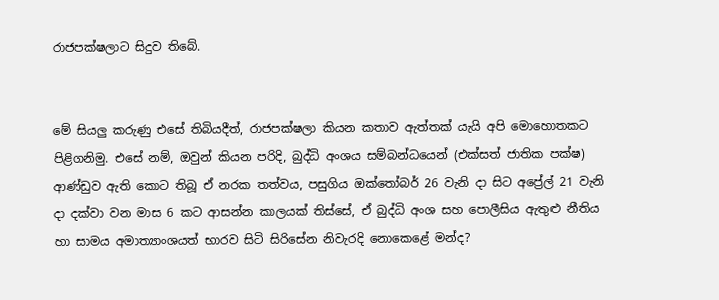රාජපක්ෂලාට සිදුව තිබේ.


මේ සියලු කරුණු එසේ තිබියදීත්, රාජපක්ෂලා කියන කතාව ඇත්තක් යැයි අපි මොහොතකට පිළිගනිමු. එසේ නම්, ඔවුන් කියන පරිදි, බුද්ධි අංශය සම්බන්ධයෙන් (එක්සත් ජාතික පක්ෂ) ආණ්ඩුව ඇති කොට තිබූ ඒ නරක තත්වය, පසුගිය ඔක්තෝබර් 26 වැනි දා සිට අප්‍රේල් 21 වැනි දා දක්වා වන මාස 6 කට ආසන්න කාලයක් තිස්සේ, ඒ බුද්ධි අංශ සහ පොලීසිය ඇතුළු නීතිය හා සාමය අමාත්‍යාංශයත් භාරව සිටි සිරිසේන නිවැරදි නොකෙළේ මන්ද?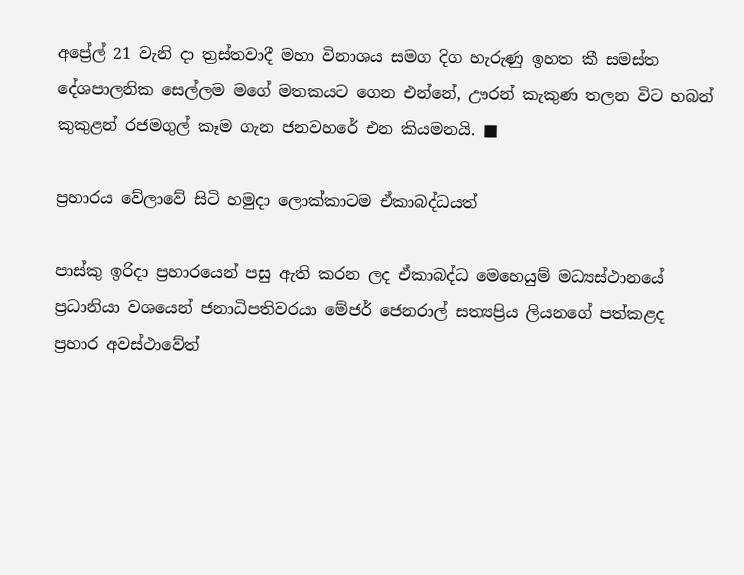අප්‍රේල් 21 වැනි දා ත්‍රස්තවාදී මහා විනාශය සමග දිග හැරුණු ඉහත කී සමස්ත දේශපාලනික සෙල්ලම මගේ මතකයට ගෙන එන්නේ, ඌරන් කැකුණ තලන විට හබන් කුකුළන් රජමගුල් කෑම ගැන ජනවහරේ එන කියමනයි. ■

ප්‍රහාරය වේලාවේ සිටි හමුදා ලොක්කාටම ඒකාබද්ධයත්

පාස්කු ඉරිදා ප්‍රහාරයෙන් පසු ඇති කරන ලද ඒකාබද්ධ මෙහෙයුම් මධ්‍යස්ථානයේ ප්‍රධානියා වශයෙන් ජනාධිපතිවරයා මේජර් ජෙනරාල් සත්‍යප්‍රිය ලියනගේ පත්කළද ප්‍රහාර අවස්ථාවේත්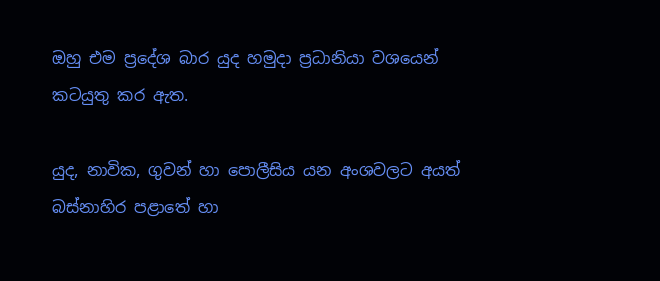ඔහු එම ප්‍රදේශ බාර යුද හමුදා ප්‍රධානියා වශයෙන් කටයුතු කර ඇත.

යුද, නාවික, ගුවන් හා පොලීසිය යන අංශවලට අයත් බස්නාහිර පළාතේ හා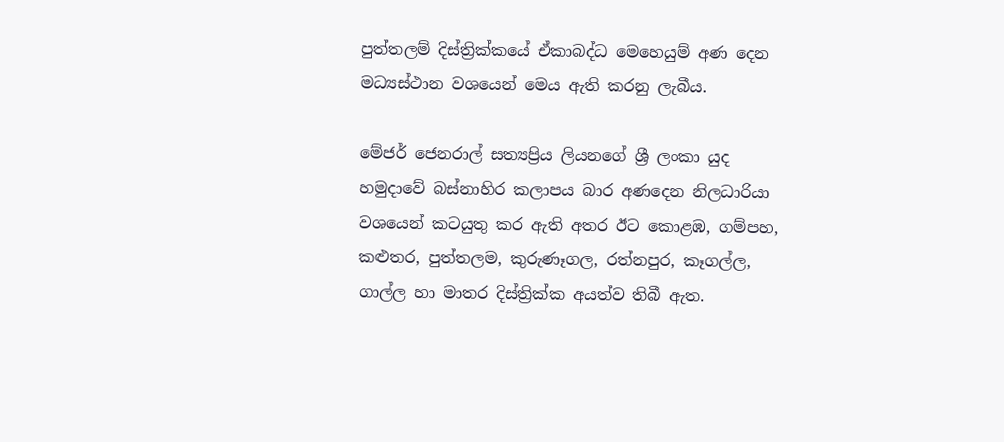පුත්තලම් දිස්ත්‍රික්කයේ ඒකාබද්ධ මෙහෙයුම් අණ දෙන මධ්‍යස්ථාන වශයෙන් මෙය ඇති කරනු ලැබීය.

මේජර් ජෙනරාල් සත්‍යප්‍රිය ලියනගේ ශ්‍රී ලංකා යුද හමුදාවේ බස්නාහිර කලාපය බාර අණදෙන නිලධාරියා වශයෙන් කටයුතු කර ඇති අතර ඊට කොළඹ, ගම්පහ, කළුතර, පුත්තලම, කුරුණෑගල, රත්නපුර, කෑගල්ල, ගාල්ල හා මාතර දිස්ත්‍රික්ක අයත්ව තිබී ඇත.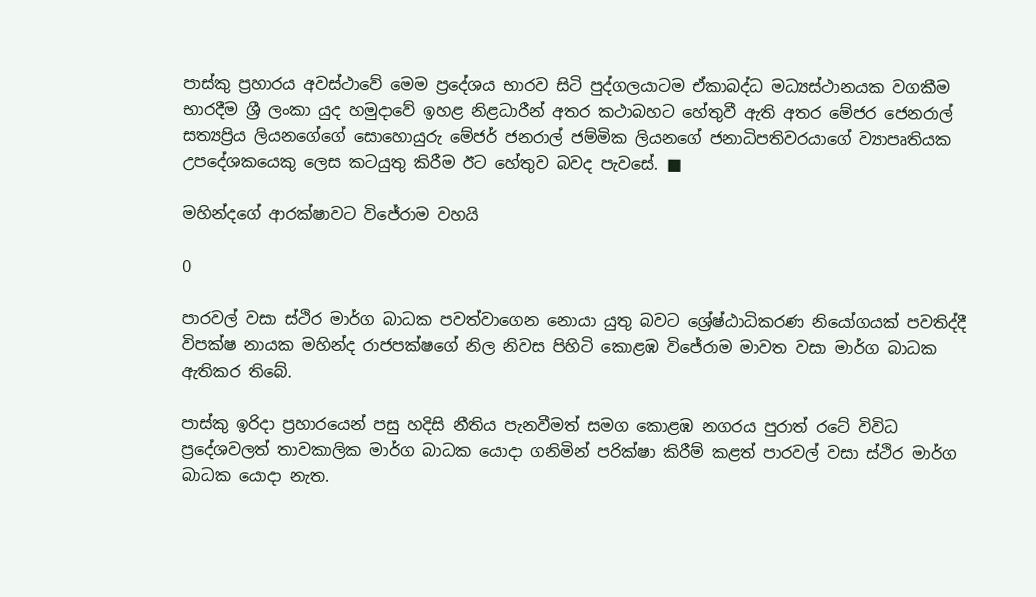පාස්කු ප්‍රහාරය අවස්ථාවේ මෙම ප්‍රදේශය භාරව සිටි පුද්ගලයාටම ඒකාබද්ධ මධ්‍යස්ථානයක වගකීම භාරදීම ශ්‍රී ලංකා යුද හමුදාවේ ඉහළ නිළධාරීන් අතර කථාබහට හේතුවී ඇති අතර මේජර ජෙනරාල් සත්‍යප්‍රිය ලියනගේගේ සොහොයුරු මේජර් ජනරාල් ජම්මික ලියනගේ ජනාධිපතිවරයාගේ ව්‍යාපෘතියක උපදේශකයෙකු ලෙස කටයුතු කිරීම ඊට හේතුව බවද පැවසේ. ■

මහින්දගේ ආරක්ෂාවට විජේරාම වහයි

0

පාරවල් වසා ස්ථිර මාර්ග බාධක පවත්වාගෙන නොයා යුතු බවට ශ්‍රේෂ්ඨාධිකරණ නියෝගයක් පවතිද්දී විපක්ෂ නායක මහින්ද රාජපක්ෂගේ නිල නිවස පිහිටි කොළඹ විජේරාම මාවත වසා මාර්ග බාධක ඇතිකර තිබේ.

පාස්කු ඉරිදා ප්‍රහාරයෙන් පසු හදිසි නීතිය පැනවීමත් සමග කොළඹ නගරය පුරාත් රටේ විවිධ ප්‍රදේශවලත් තාවකාලික මාර්ග බාධක යොදා ගනිමින් පරික්ෂා කිරීම් කළත් පාරවල් වසා ස්ථිර මාර්ග බාධක යොදා නැත.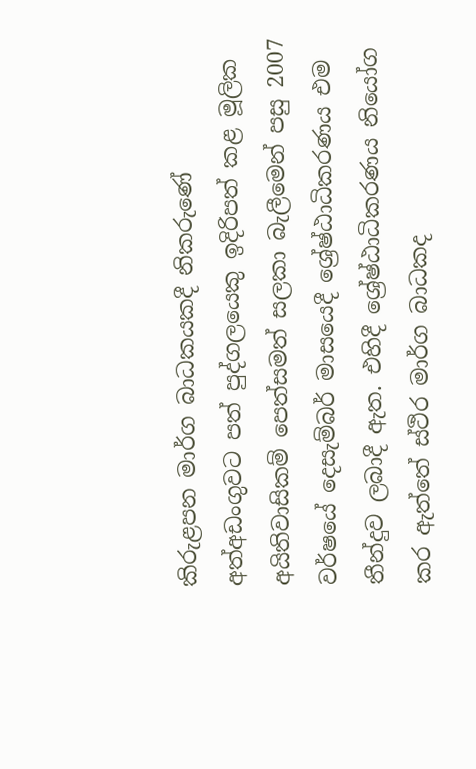කිරුළපන මාර්ග බාධකයකදී නිකරුණේ අත්අඩංගුවට පත් පුද්ගලයෙකු ඉදිරිපත් කළ මූලික අයිතිවාසිකම් පෙත්සමත් සලකා බැලීමෙන් පසු 2007 වර්ෂයේ දෙසැම්බර් මාසයෙදී ශ්‍රේෂ්ඨාධිකරණය එම තීන්දුව ලබාදී ඇත. එහිදී ශ්‍රේෂ්ඨාධිකරණය නියෝග කර ඇත්තේ ස්ථිර මාර්ග බාධකද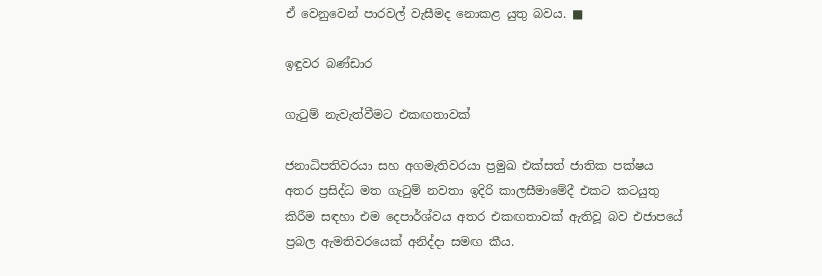ඒ වෙනුවෙන් පාරවල් වැසීමද නොකළ යුතු බවය. ■

ඉඳුවර බණ්ඩාර

ගැටුම් නැවැත්වීමට එකඟතාවක්

ජනාධිපතිවරයා සහ අගමැතිවරයා ප්‍රමුඛ එක්සත් ජාතික පක්ෂය අතර ප්‍රසිද්ධ මත ගැටුම් නවතා ඉදිරි කාලසීමාමේදී එකට කටයුතු කිරීම සඳහා එම දෙපාර්ශ්වය අතර එකඟතාවක් ඇතිවූ බව එජාපයේ ප්‍රබල ඇමතිවරයෙක් අනිද්දා සමඟ කීය.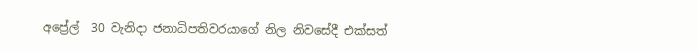අප්‍රේල්  30 වැනිදා ජනාධිපතිවරයාගේ නිල නිවසේදී එක්සත්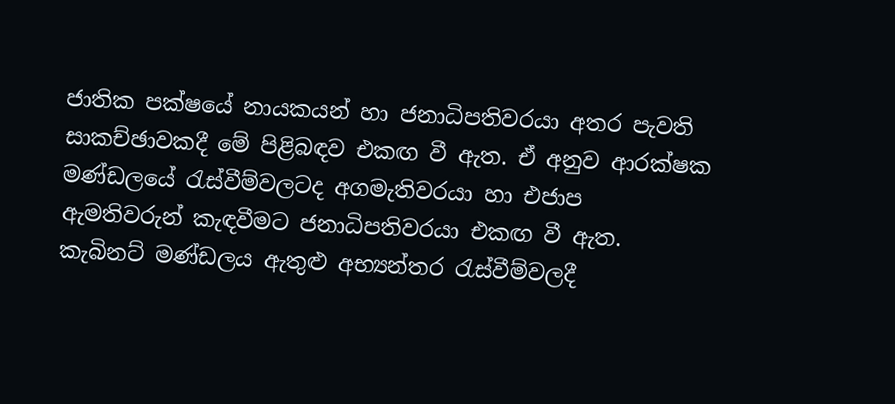ජාතික පක්ෂයේ නායකයන් හා ජනාධිපතිවරයා අතර පැවති සාකච්ඡාවකදී මේ පිළිබඳව එකඟ වී ඇත. ඒ අනුව ආරක්ෂක මණ්ඩලයේ රැස්වීම්වලටද අගමැතිවරයා හා එජාප ඇමතිවරුන් කැඳවීමට ජනාධිපතිවරයා එකඟ වී ඇත. කැබිනට් මණ්ඩලය ඇතුළු අභ්‍යන්තර රැස්වීම්වලදී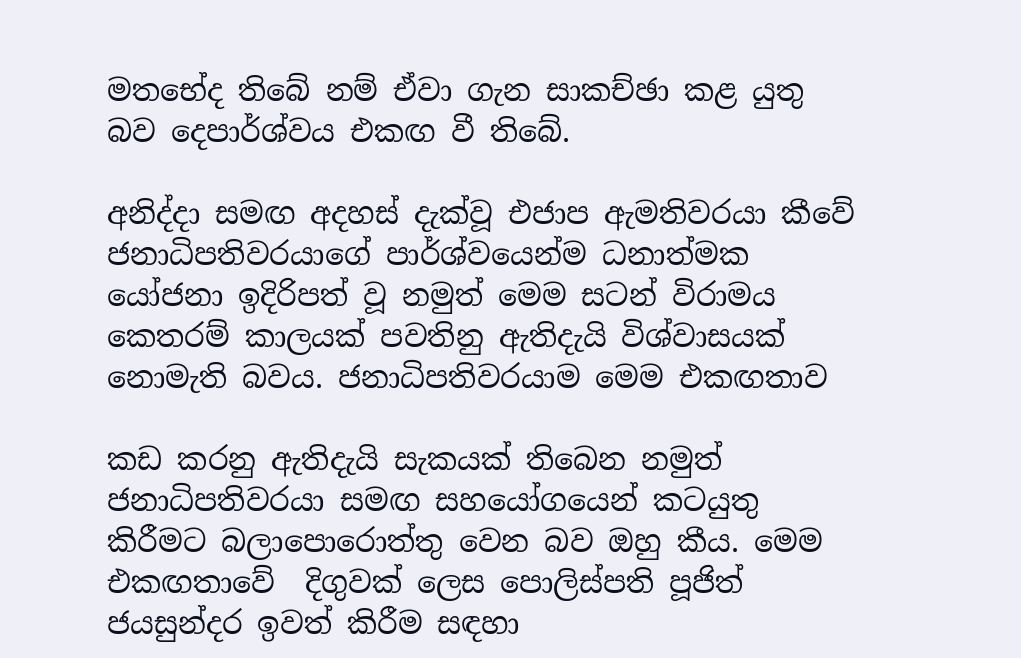මතභේද තිබේ නම් ඒවා ගැන සාකච්ඡා කළ යුතු බව දෙපාර්ශ්වය එකඟ වී තිබේ.

අනිද්දා සමඟ අදහස් දැක්වූ එජාප ඇමතිවරයා කීවේ ජනාධිපතිවරයාගේ පාර්ශ්වයෙන්ම ධනාත්මක යෝජනා ඉදිරිපත් වූ නමුත් මෙම සටන් විරාමය කෙතරම් කාලයක් පවතිනු ඇතිදැයි විශ්වාසයක් නොමැති බවය. ජනාධිපතිවරයාම මෙම එකඟතාව

කඩ කරනු ඇතිදැයි සැකයක් තිබෙන නමුත් ජනාධිපතිවරයා සමඟ සහයෝගයෙන් කටයුතු කිරීමට බලාපොරොත්තු වෙන බව ඔහු කීය. මෙම එකඟතාවේ  දිගුවක් ලෙස පොලිස්පති පූජිත් ජයසුන්දර ඉවත් කිරීම සඳහා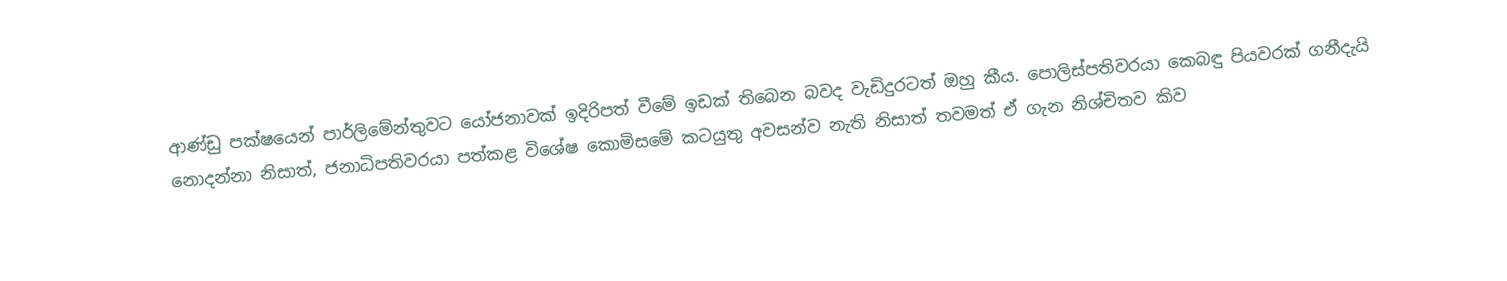ආණ්ඩු පක්ෂයෙන් පාර්ලිමේන්තුවට යෝජනාවක් ඉදිරිපත් වීමේ ඉඩක් තිබෙන බවද වැඩිදුරටත් ඔහු කීය. පොලිස්පතිවරයා කෙබඳු පියවරක් ගනීදැයි නොදන්නා නිසාත්, ජනාධිපතිවරයා පත්කළ විශේෂ කොමිසමේ කටයුතු අවසන්ව නැති නිසාත් තවමත් ඒ ගැන නිශ්චිතව කිව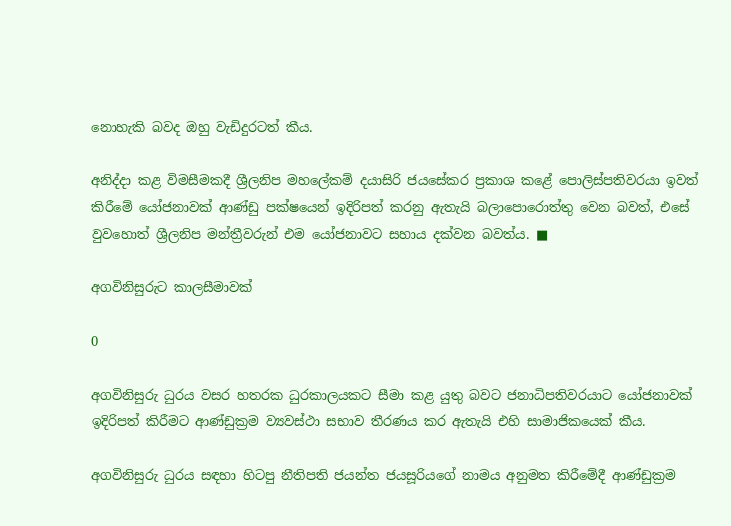නොහැකි බවද ඔහු වැඩිදුරටත් කීය.

අනිද්දා කළ විමසීමකදී ශ්‍රීලනිප මහලේකම් දයාසිරි ජයසේකර ප්‍රකාශ කළේ පොලිස්පතිවරයා ඉවත් කිරීමේ යෝජනාවක් ආණ්ඩු පක්ෂයෙන් ඉදිරිපත් කරනු ඇතැයි බලාපොරොත්තු වෙන බවත්, එසේ වුවහොත් ශ්‍රීලනිප මන්ත්‍රීවරුන් එම යෝජනාවට සහාය දක්වන බවත්ය. ■

අගවිනිසුරුට කාලසීමාවක්

0

අගවිනිසුරු ධුරය වසර හතරක ධුරකාලයකට සීමා කළ යුතු බවට ජනාධිපතිවරයාට යෝජනාවක් ඉදිරිපත් කිරීමට ආණ්ඩුක්‍රම ව්‍යවස්ථා සභාව තීරණය කර ඇතැයි එහි සාමාජිකයෙක් කීය.

අගවිනිසුරු ධුරය සඳහා හිටපු නීතිපති ජයන්ත ජයසූරියගේ නාමය අනුමත කිරීමේදී ආණ්ඩුක්‍රම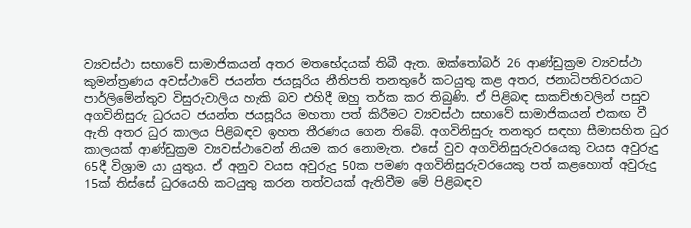ව්‍යවස්ථා සභාවේ සාමාජිකයන් අතර මතභේදයක් තිබී ඇත. ඔක්තෝබර් 26 ආණ්ඩුක්‍රම ව්‍යවස්ථා කුමන්ත්‍රණය අවස්ථාවේ ජයන්ත ජයසූරිය නීතිපති තනතුරේ කටයුතු කළ අතර, ජනාධිපතිවරයාට පාර්ලිමේන්තුව විසුරුවාලිය හැකි බව එහිදී ඔහු තර්ක කර තිබුණි. ඒ පිළිබඳ සාකච්ඡාවලින් පසුව අගවිනිසුරු ධුරයට ජයන්ත ජයසූරිය මහතා පත් කිරීමට ව්‍යවස්ථා සභාවේ සාමාජිකයන් එකඟ වී ඇති අතර ධුර කාලය පිළිබඳව ඉහත තීරණය ගෙන තිබේ. අගවිනිසුරු තනතුර සඳහා සීමාසහිත ධුර කාලයක් ආණ්ඩුක්‍රම ව්‍යවස්ථාවෙන් නියම කර නොමැත. එසේ වුව අගවිනිසුරුවරයෙකු වයස අවුරුදු 65දී විශ්‍රාම යා යුතුය. ඒ අනුව වයස අවුරුදු 50ක පමණ අගවිනිසුරුවරයෙකු පත් කළහොත් අවුරුදු 15ක් තිස්සේ ධුරයෙහි කටයුතු කරන තත්වයක් ඇතිවීම මේ පිළිබඳව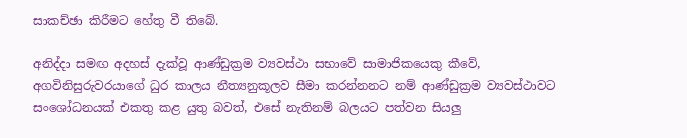සාකච්ඡා කිරීමට හේතු වී තිබේ.

අනිද්දා සමඟ අදහස් දැක්වූ ආණ්ඩුක්‍රම ව්‍යවස්ථා සභාවේ සාමාජිකයෙකු කීවේ, අගවිනිසුරුවරයාගේ ධුර කාලය නීත්‍යනුකූලව සීමා කරන්නනට නම් ආණ්ඩුක්‍රම ව්‍යවස්ථාවට සංශෝධනයක් එකතු කළ යුතු බවත්, එසේ නැතිනම් බලයට පත්වන සියලු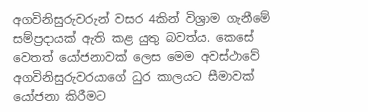අගවිනිසුරුවරුන් වසර 4කින් විශ්‍රාම ගැනීමේ සම්ප්‍රදායක් ඇති කළ යුතු බවත්ය. කෙසේ වෙතත් යෝජනාවක් ලෙස මෙම අවස්ථාවේ අගවිනිසුරුවරයාගේ ධුර කාලයට සීමාවක් යෝජනා කිරීමට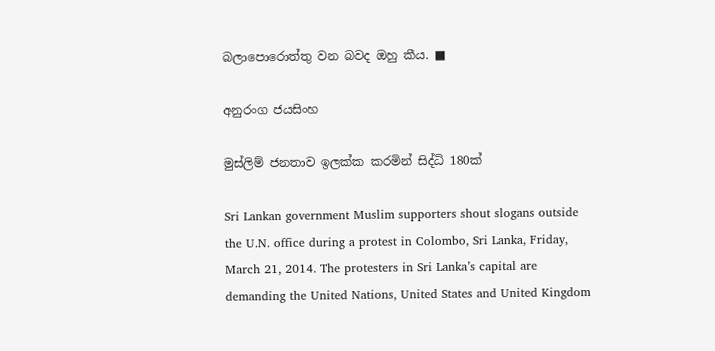බලාපොරොත්තු වන බවද ඔහු කීය. ■

අනුරංග ජයසිංහ

මුස්ලිම් ජනතාව ඉලක්ක කරමින් සිද්ධි 180ක්

Sri Lankan government Muslim supporters shout slogans outside the U.N. office during a protest in Colombo, Sri Lanka, Friday, March 21, 2014. The protesters in Sri Lanka’s capital are demanding the United Nations, United States and United Kingdom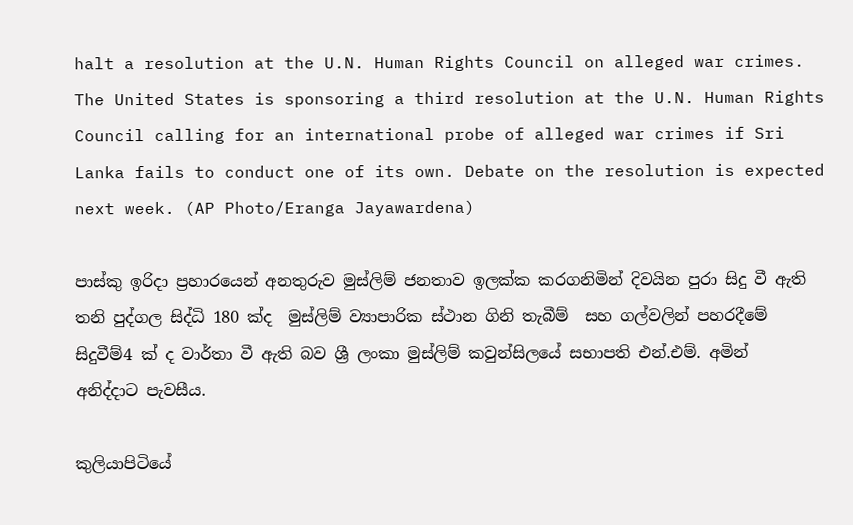halt a resolution at the U.N. Human Rights Council on alleged war crimes. The United States is sponsoring a third resolution at the U.N. Human Rights Council calling for an international probe of alleged war crimes if Sri Lanka fails to conduct one of its own. Debate on the resolution is expected next week. (AP Photo/Eranga Jayawardena)

පාස්කු ඉරිදා ප්‍රහාරයෙන් අනතුරුව මුස්ලිම් ජනතාව ඉලක්ක කරගනිමින් දිවයින පුරා සිදු වී ඇති තනි පුද්ගල සිද්ධි 180 ක්ද  මුස්ලිම් ව්‍යාපාරික ස්ථාන ගිනි තැබීම්  සහ ගල්වලින් පහරදීමේ සිදුවීම්4 ක් ද වාර්තා වී ඇති බව ශ්‍රී ලංකා මුස්ලිම් කවුන්සිලයේ සභාපති එන්.එම්. අමින් අනිද්දාට පැවසීය.

කුලියාපිටියේ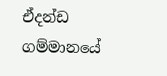ඒදන්ඩ ගම්මානයේ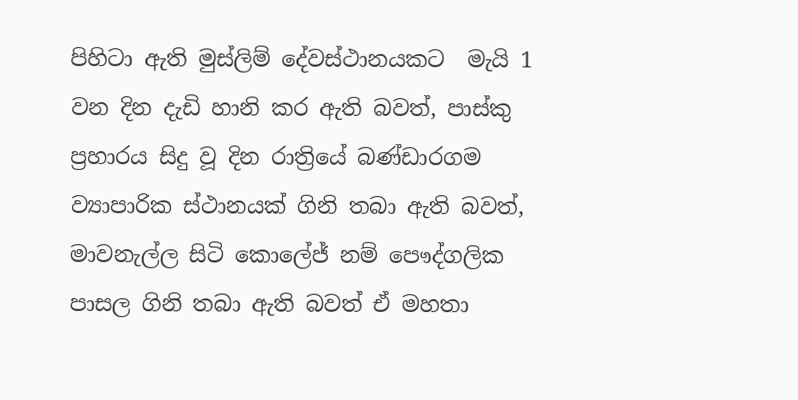පිහිටා ඇති මුස්ලිම් දේවස්ථානයකට  මැයි 1 වන දින දැඩි හානි කර ඇති බවත්, පාස්කු ප්‍රහාරය සිදු වූ දින රාත්‍රියේ බණ්ඩාරගම ව්‍යාපාරික ස්ථානයක් ගිනි තබා ඇති බවත්, මාවනැල්ල සිටි කොලේජ් නම් පෞද්ගලික පාසල ගිනි තබා ඇති බවත් ඒ මහතා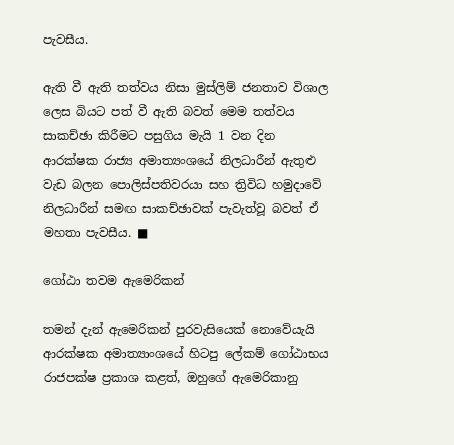පැවසීය.

ඇති වී ඇති තත්වය නිසා මුස්ලිම් ජනතාව විශාල ලෙස බියට පත් වී ඇති බවත් මෙම තත්වය සාකච්ඡා කිරීමට පසුගිය මැයි 1 වන දින ආරක්ෂක රාජ්‍ය අමාත්‍යංශයේ නිලධාරීන් ඇතුළු වැඩ බලන පොලිස්පතිවරයා සහ ත්‍රිවිධ හමුදාවේ නිලධාරීන් සමඟ සාකච්ඡාවක් පැවැත්වූ බවත් ඒ මහතා පැවසීය. ■

ගෝඨා තවම ඇමෙරිකන්

තමන් දැන් ඇමෙරිකන් පුරවැසියෙක් නොවේයැයි ආරක්ෂක අමාත්‍යාංශයේ හිටපු ලේකම් ගෝඨාභය රාජපක්ෂ ප්‍රකාශ කළත්, ඔහුගේ ඇමෙරිකානු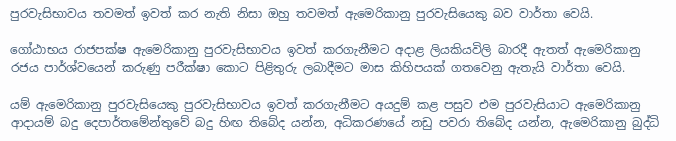පුරවැසිභාවය තවමත් ඉවත් කර නැති නිසා ඔහු තවමත් ඇමෙරිකානු පුරවැසියෙකු බව වාර්තා වෙයි.

ගෝඨාභය රාජපක්ෂ ඇමෙරිකානු පුරවැසිභාවය ඉවත් කරගැනීමට අදාළ ලියකියවිලි බාරදී ඇතත් ඇමෙරිකානු රජය පාර්ශ්වයෙන් කරුණු පරීක්ෂා කොට පිළිතුරු ලබාදීමට මාස කිහිපයක් ගතවෙනු ඇතැයි වාර්තා වෙයි.

යම් ඇමෙරිකානු පුරවැසියෙකු පුරවැසිභාවය ඉවත් කරගැනීමට අයදුම් කළ පසුව එම පුරවැසියාට ඇමෙරිකානු ආදායම් බදු දෙපාර්තමේන්තුවේ බදු හිඟ තිබේද යන්න, අධිකරණයේ නඩු පවරා තිබේද යන්න, ඇමෙරිකානු බුද්ධි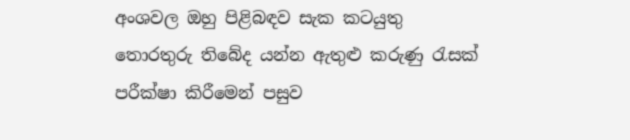අංශවල ඔහු පිළිබඳව සැක කටයුතු තොරතුරු තිබේද යන්න ඇතුළු කරුණු රැසක් පරීක්ෂා කිරීමෙන් පසුව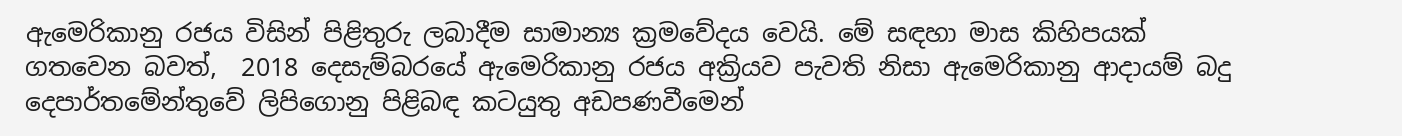ඇමෙරිකානු රජය විසින් පිළිතුරු ලබාදීම සාමාන්‍ය ක්‍රමවේදය වෙයි. මේ සඳහා මාස කිහිපයක් ගතවෙන බවත්,  2018 දෙසැම්බරයේ ඇමෙරිකානු රජය අක්‍රියව පැවති නිසා ඇමෙරිකානු ආදායම් බදු දෙපාර්තමේන්තුවේ ලිපිගොනු පිළිබඳ කටයුතු අඩපණවීමෙන්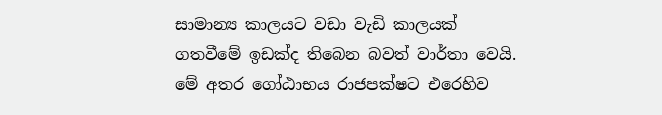සාමාන්‍ය කාලයට වඩා වැඩි කාලයක් ගතවීමේ ඉඩක්ද තිබෙන බවත් වාර්තා වෙයි. මේ අතර ගෝඨාභය රාජපක්ෂට එරෙහිව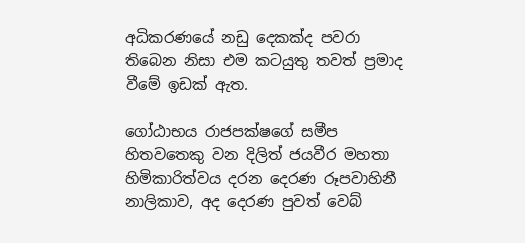අධිකරණයේ නඩු දෙකක්ද පවරා තිබෙන නිසා එම කටයුතු තවත් ප්‍රමාද වීමේ ඉඩක් ඇත.

ගෝඨාභය රාජපක්ෂගේ සමීප හිතවතෙකු වන දිලිත් ජයවීර මහතා හිමිකාරිත්වය දරන දෙරණ රූපවාහිනී නාලිකාව, අද දෙරණ පුවත් වෙබ්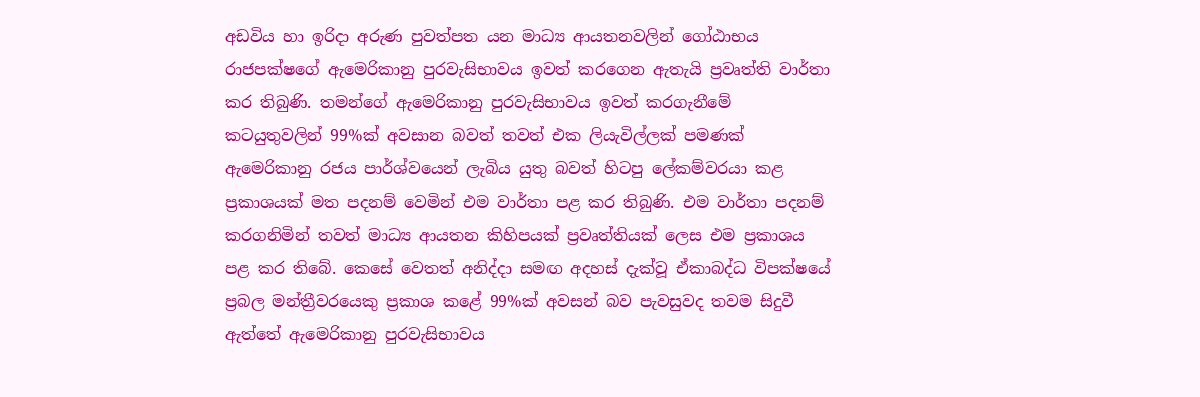අඩවිය හා ඉරිදා අරුණ පුවත්පත යන මාධ්‍ය ආයතනවලින් ගෝඨාභය රාජපක්ෂගේ ඇමෙරිකානු පුරවැසිභාවය ඉවත් කරගෙන ඇතැයි ප්‍රවෘත්ති වාර්තා කර තිබුණි. තමන්ගේ ඇමෙරිකානු පුරවැසිභාවය ඉවත් කරගැනීමේ කටයුතුවලින් 99%ක් අවසාන බවත් තවත් එක ලියැවිල්ලක් පමණක් ඇමෙරිකානු රජය පාර්ශ්වයෙන් ලැබිය යුතු බවත් හිටපු ලේකම්වරයා කළ ප්‍රකාශයක් මත පදනම් වෙමින් එම වාර්තා පළ කර තිබුණි. එම වාර්තා පදනම් කරගනිමින් තවත් මාධ්‍ය ආයතන කිහිපයක් ප්‍රවෘත්තියක් ලෙස එම ප්‍රකාශය පළ කර තිබේ. කෙසේ වෙතත් අනිද්දා සමඟ අදහස් දැක්වූ ඒකාබද්ධ විපක්ෂයේ ප්‍රබල මන්ත්‍රීවරයෙකු ප්‍රකාශ කළේ 99%ක් අවසන් බව පැවසුවද තවම සිදුවී ඇත්තේ ඇමෙරිකානු පුරවැසිභාවය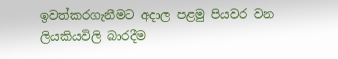ඉවත්කරගැනීමට අදාල පළමු පියවර වන ලියකියවිලි බාරදීම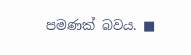පමණක් බවය. ■